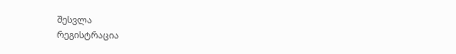შესვლა
რეგისტრაცია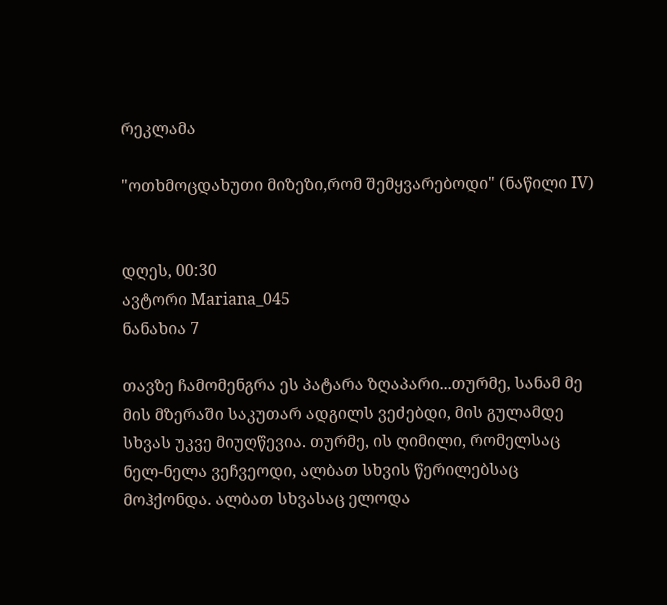რეკლამა

"ოთხმოცდახუთი მიზეზი,რომ შემყვარებოდი" (ნაწილი IV)


დღეს, 00:30
ავტორი Mariana_045
ნანახია 7

თავზე ჩამომენგრა ეს პატარა ზღაპარი...თურმე, სანამ მე მის მზერაში საკუთარ ადგილს ვეძებდი, მის გულამდე სხვას უკვე მიუღწევია. თურმე, ის ღიმილი, რომელსაც ნელ-ნელა ვეჩვეოდი, ალბათ სხვის წერილებსაც მოჰქონდა. ალბათ სხვასაც ელოდა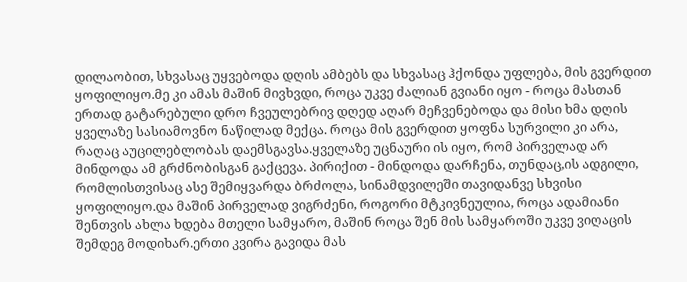დილაობით, სხვასაც უყვებოდა დღის ამბებს და სხვასაც ჰქონდა უფლება, მის გვერდით ყოფილიყო.მე კი ამას მაშინ მივხვდი, როცა უკვე ძალიან გვიანი იყო - როცა მასთან ერთად გატარებული დრო ჩვეულებრივ დღედ აღარ მეჩვენებოდა და მისი ხმა დღის ყველაზე სასიამოვნო ნაწილად მექცა. როცა მის გვერდით ყოფნა სურვილი კი არა, რაღაც აუცილებლობას დაემსგავსა.ყველაზე უცნაური ის იყო, რომ პირველად არ მინდოდა ამ გრძნობისგან გაქცევა. პირიქით - მინდოდა დარჩენა, თუნდაც,ის ადგილი, რომლისთვისაც ასე შემიყვარდა ბრძოლა, სინამდვილეში თავიდანვე სხვისი ყოფილიყო.და მაშინ პირველად ვიგრძენი, როგორი მტკივნეულია, როცა ადამიანი შენთვის ახლა ხდება მთელი სამყარო, მაშინ როცა შენ მის სამყაროში უკვე ვიღაცის შემდეგ მოდიხარ.ერთი კვირა გავიდა მას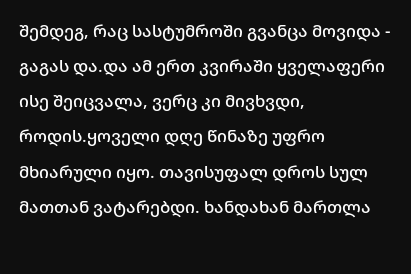შემდეგ, რაც სასტუმროში გვანცა მოვიდა - გაგას და.და ამ ერთ კვირაში ყველაფერი ისე შეიცვალა, ვერც კი მივხვდი, როდის.ყოველი დღე წინაზე უფრო მხიარული იყო. თავისუფალ დროს სულ მათთან ვატარებდი. ხანდახან მართლა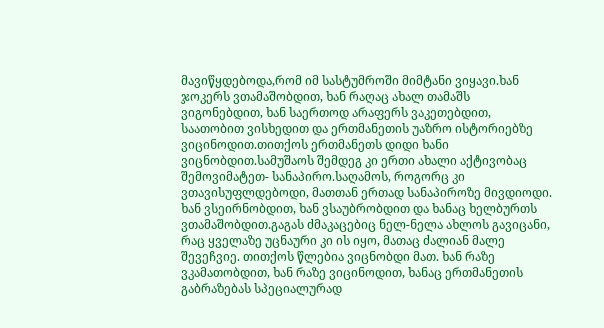მავიწყდებოდა,რომ იმ სასტუმროში მიმტანი ვიყავი.ხან ჯოკერს ვთამაშობდით, ხან რაღაც ახალ თამაშს ვიგონებდით, ხან საერთოდ არაფერს ვაკეთებდით, საათობით ვისხედით და ერთმანეთის უაზრო ისტორიებზე ვიცინოდით.თითქოს ერთმანეთს დიდი ხანი ვიცნობდით.სამუშაოს შემდეგ კი ერთი ახალი აქტივობაც შემოვიმატეთ- სანაპირო.საღამოს, როგორც კი ვთავისუფლდებოდი, მათთან ერთად სანაპიროზე მივდიოდი. ხან ვსეირნობდით, ხან ვსაუბრობდით და ხანაც ხელბურთს ვთამაშობდით.გაგას ძმაკაცებიც ნელ-ნელა ახლოს გავიცანი, რაც ყველაზე უცნაური კი ის იყო, მათაც ძალიან მალე შევეჩვიე. თითქოს წლებია ვიცნობდი მათ. ხან რაზე ვკამათობდით, ხან რაზე ვიცინოდით, ხანაც ერთმანეთის გაბრაზებას სპეციალურად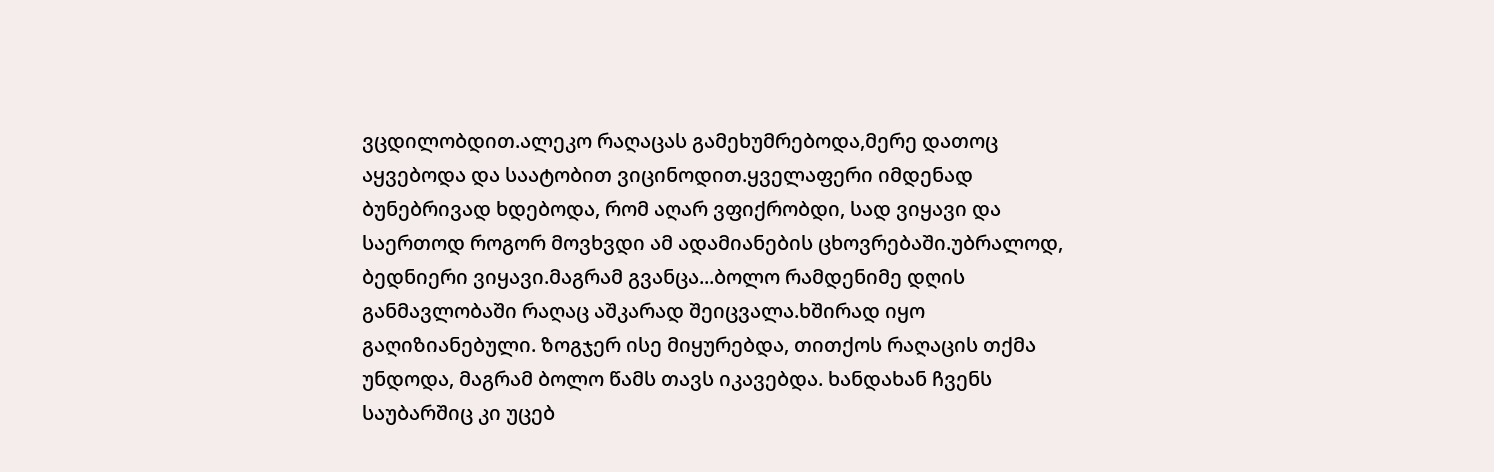ვცდილობდით.ალეკო რაღაცას გამეხუმრებოდა,მერე დათოც აყვებოდა და საატობით ვიცინოდით.ყველაფერი იმდენად ბუნებრივად ხდებოდა, რომ აღარ ვფიქრობდი, სად ვიყავი და საერთოდ როგორ მოვხვდი ამ ადამიანების ცხოვრებაში.უბრალოდ, ბედნიერი ვიყავი.მაგრამ გვანცა...ბოლო რამდენიმე დღის განმავლობაში რაღაც აშკარად შეიცვალა.ხშირად იყო გაღიზიანებული. ზოგჯერ ისე მიყურებდა, თითქოს რაღაცის თქმა უნდოდა, მაგრამ ბოლო წამს თავს იკავებდა. ხანდახან ჩვენს საუბარშიც კი უცებ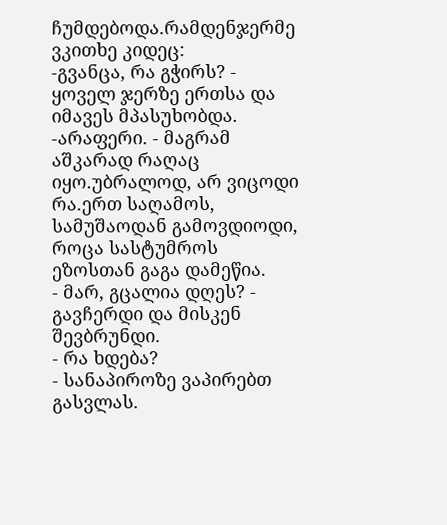ჩუმდებოდა.რამდენჯერმე ვკითხე კიდეც:
-გვანცა, რა გჭირს? - ყოველ ჯერზე ერთსა და იმავეს მპასუხობდა.
-არაფერი. - მაგრამ აშკარად რაღაც იყო.უბრალოდ, არ ვიცოდი რა.ერთ საღამოს, სამუშაოდან გამოვდიოდი, როცა სასტუმროს ეზოსთან გაგა დამეწია.
- მარ, გცალია დღეს? - გავჩერდი და მისკენ შევბრუნდი.
- რა ხდება?
- სანაპიროზე ვაპირებთ გასვლას.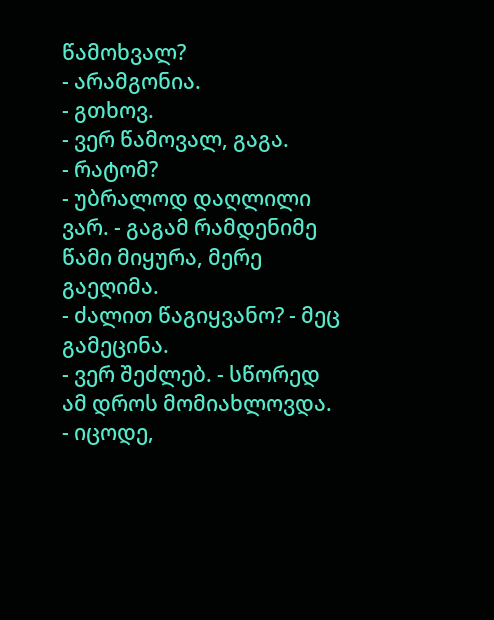წამოხვალ?
- არამგონია.
- გთხოვ.
- ვერ წამოვალ, გაგა.
- რატომ?
- უბრალოდ დაღლილი ვარ. - გაგამ რამდენიმე წამი მიყურა, მერე გაეღიმა.
- ძალით წაგიყვანო? - მეც გამეცინა.
- ვერ შეძლებ. - სწორედ ამ დროს მომიახლოვდა.
- იცოდე,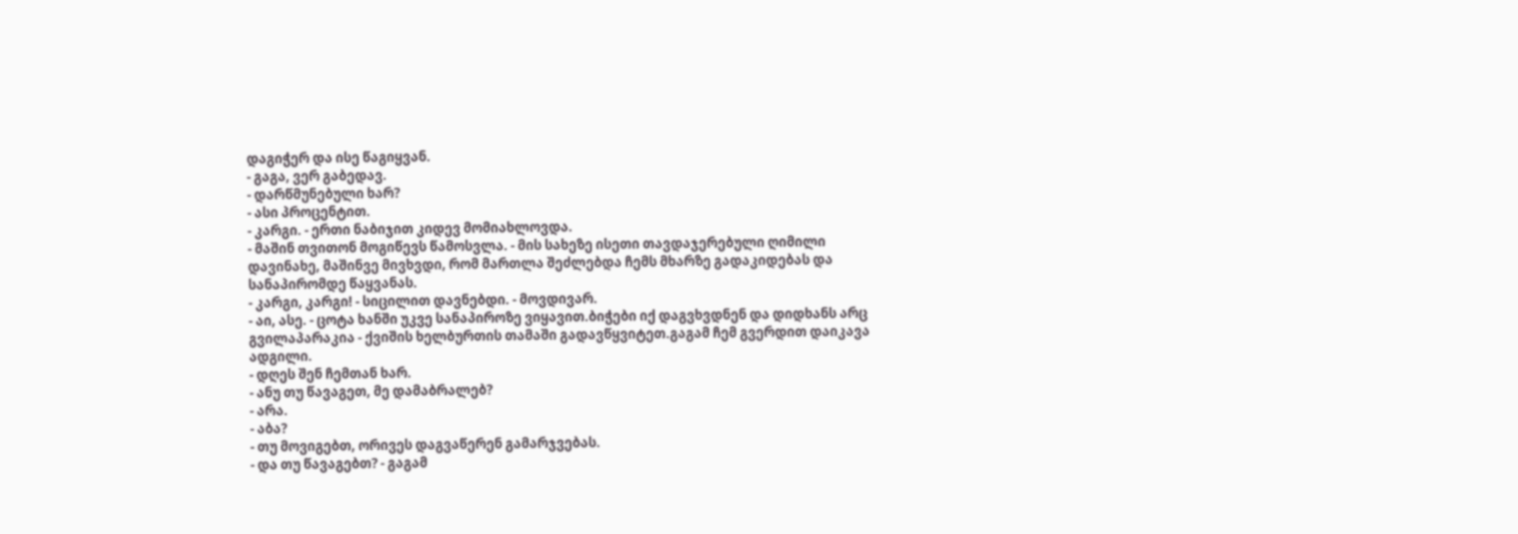დაგიჭერ და ისე წაგიყვან.
- გაგა, ვერ გაბედავ.
- დარწმუნებული ხარ?
- ასი პროცენტით.
- კარგი. - ერთი ნაბიჯით კიდევ მომიახლოვდა.
- მაშინ თვითონ მოგიწევს წამოსვლა. - მის სახეზე ისეთი თავდაჯერებული ღიმილი დავინახე, მაშინვე მივხვდი, რომ მართლა შეძლებდა ჩემს მხარზე გადაკიდებას და სანაპირომდე წაყვანას.
- კარგი, კარგი! - სიცილით დავნებდი. - მოვდივარ.
- აი, ასე. - ცოტა ხანში უკვე სანაპიროზე ვიყავით.ბიჭები იქ დაგვხვდნენ და დიდხანს არც გვილაპარაკია - ქვიშის ხელბურთის თამაში გადავწყვიტეთ.გაგამ ჩემ გვერდით დაიკავა ადგილი.
- დღეს შენ ჩემთან ხარ.
- ანუ თუ წავაგეთ, მე დამაბრალებ?
- არა.
- აბა?
- თუ მოვიგებთ, ორივეს დაგვაწერენ გამარჯვებას.
- და თუ წავაგებთ? - გაგამ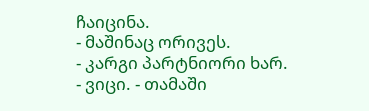ჩაიცინა.
- მაშინაც ორივეს.
- კარგი პარტნიორი ხარ.
- ვიცი. - თამაში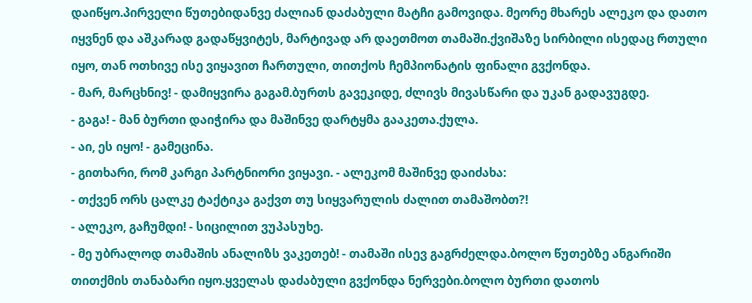დაიწყო.პირველი წუთებიდანვე ძალიან დაძაბული მატჩი გამოვიდა. მეორე მხარეს ალეკო და დათო იყვნენ და აშკარად გადაწყვიტეს, მარტივად არ დაეთმოთ თამაში.ქვიშაზე სირბილი ისედაც რთული იყო, თან ოთხივე ისე ვიყავით ჩართული, თითქოს ჩემპიონატის ფინალი გვქონდა.
- მარ, მარცხნივ! - დამიყვირა გაგამ.ბურთს გავეკიდე, ძლივს მივასწარი და უკან გადავუგდე.
- გაგა! - მან ბურთი დაიჭირა და მაშინვე დარტყმა გააკეთა.ქულა.
- აი, ეს იყო! - გამეცინა.
- გითხარი, რომ კარგი პარტნიორი ვიყავი. - ალეკომ მაშინვე დაიძახა:
- თქვენ ორს ცალკე ტაქტიკა გაქვთ თუ სიყვარულის ძალით თამაშობთ?!
- ალეკო, გაჩუმდი! - სიცილით ვუპასუხე.
- მე უბრალოდ თამაშის ანალიზს ვაკეთებ! - თამაში ისევ გაგრძელდა.ბოლო წუთებზე ანგარიში თითქმის თანაბარი იყო.ყველას დაძაბული გვქონდა ნერვები.ბოლო ბურთი დათოს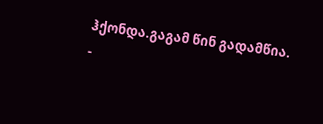ჰქონდა.გაგამ წინ გადამწია.
-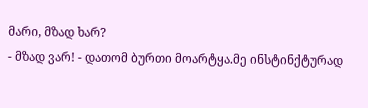მარი, მზად ხარ?
- მზად ვარ! - დათომ ბურთი მოარტყა.მე ინსტინქტურად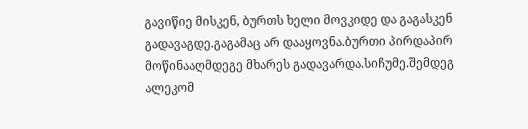გავიწიე მისკენ, ბურთს ხელი მოვკიდე და გაგასკენ გადავაგდე.გაგამაც არ დააყოვნა.ბურთი პირდაპირ მოწინააღმდეგე მხარეს გადავარდა.სიჩუმე.შემდეგ ალეკომ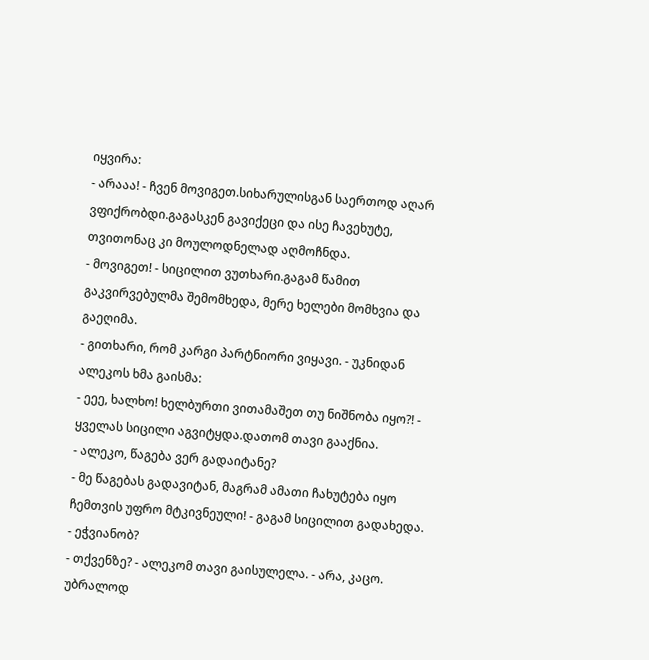იყვირა:
- არააა! - ჩვენ მოვიგეთ.სიხარულისგან საერთოდ აღარ ვფიქრობდი.გაგასკენ გავიქეცი და ისე ჩავეხუტე, თვითონაც კი მოულოდნელად აღმოჩნდა.
- მოვიგეთ! - სიცილით ვუთხარი.გაგამ წამით გაკვირვებულმა შემომხედა, მერე ხელები მომხვია და გაეღიმა.
- გითხარი, რომ კარგი პარტნიორი ვიყავი. - უკნიდან ალეკოს ხმა გაისმა:
- ეეე, ხალხო! ხელბურთი ვითამაშეთ თუ ნიშნობა იყო?! - ყველას სიცილი აგვიტყდა.დათომ თავი გააქნია.
- ალეკო, წაგება ვერ გადაიტანე?
- მე წაგებას გადავიტან, მაგრამ ამათი ჩახუტება იყო ჩემთვის უფრო მტკივნეული! - გაგამ სიცილით გადახედა.
- ეჭვიანობ?
- თქვენზე? - ალეკომ თავი გაისულელა. - არა, კაცო. უბრალოდ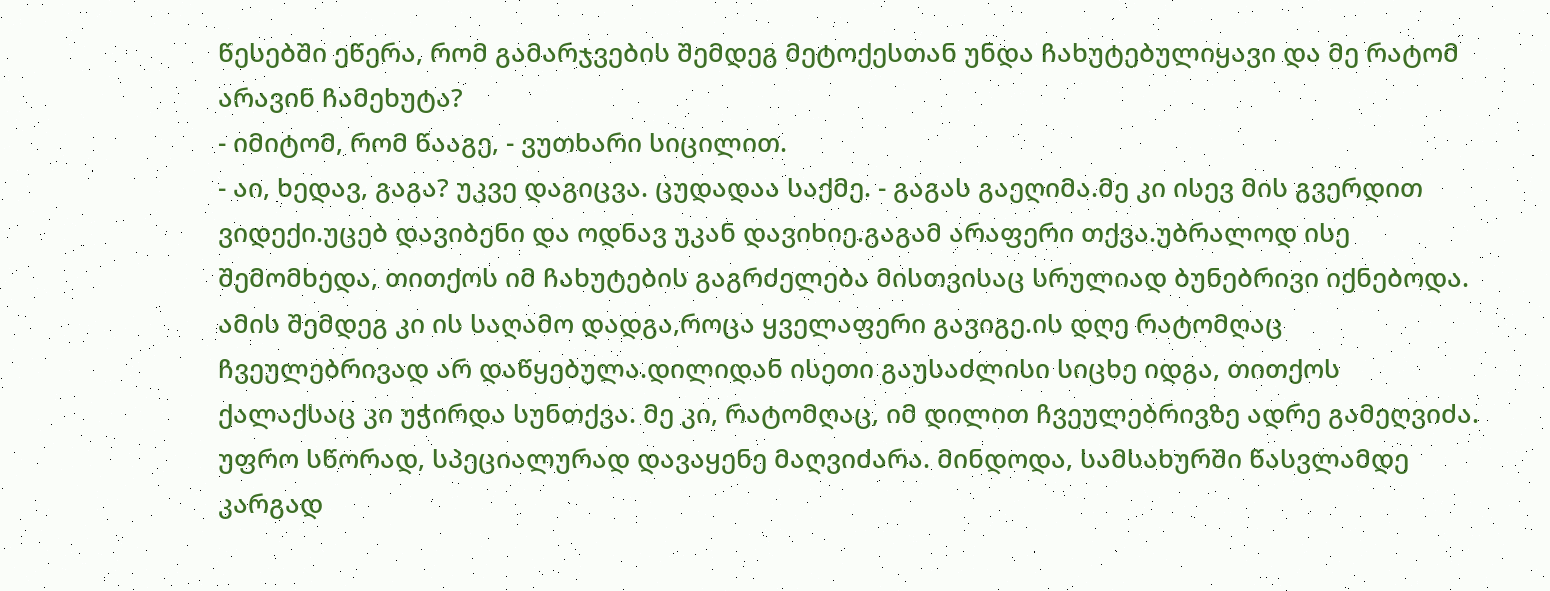წესებში ეწერა, რომ გამარჯვების შემდეგ მეტოქესთან უნდა ჩახუტებულიყავი და მე რატომ არავინ ჩამეხუტა?
- იმიტომ, რომ წააგე, - ვუთხარი სიცილით.
- აი, ხედავ, გაგა? უკვე დაგიცვა. ცუდადაა საქმე. - გაგას გაეღიმა.მე კი ისევ მის გვერდით ვიდექი.უცებ დავიბენი და ოდნავ უკან დავიხიე.გაგამ არაფერი თქვა.უბრალოდ ისე შემომხედა, თითქოს იმ ჩახუტების გაგრძელება მისთვისაც სრულიად ბუნებრივი იქნებოდა.
ამის შემდეგ კი ის საღამო დადგა,როცა ყველაფერი გავიგე.ის დღე რატომღაც ჩვეულებრივად არ დაწყებულა.დილიდან ისეთი გაუსაძლისი სიცხე იდგა, თითქოს ქალაქსაც კი უჭირდა სუნთქვა. მე კი, რატომღაც, იმ დილით ჩვეულებრივზე ადრე გამეღვიძა. უფრო სწორად, სპეციალურად დავაყენე მაღვიძარა. მინდოდა, სამსახურში წასვლამდე კარგად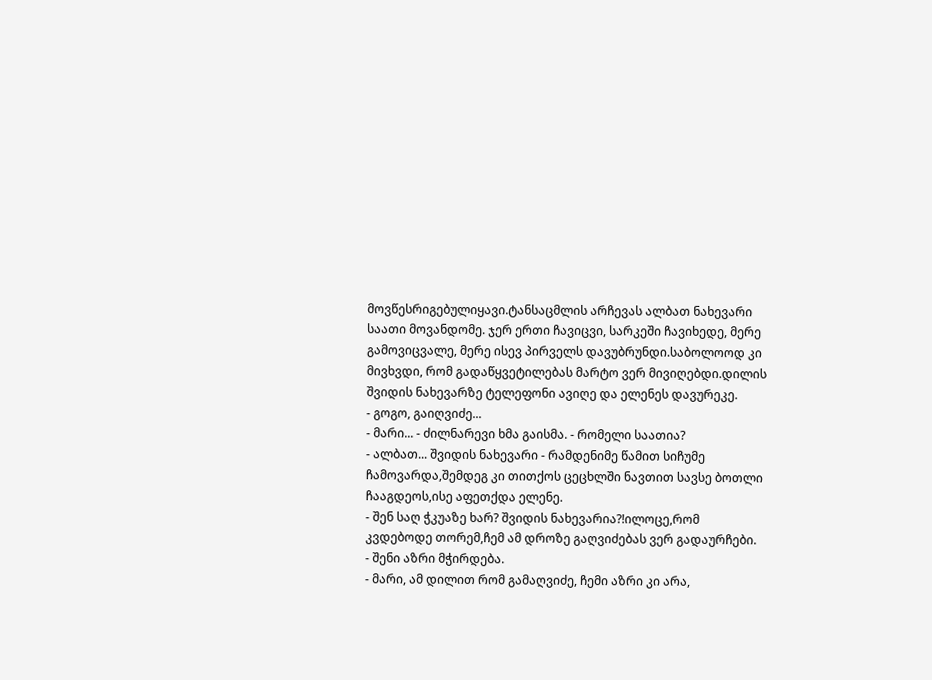მოვწესრიგებულიყავი.ტანსაცმლის არჩევას ალბათ ნახევარი საათი მოვანდომე. ჯერ ერთი ჩავიცვი, სარკეში ჩავიხედე, მერე გამოვიცვალე, მერე ისევ პირველს დავუბრუნდი.საბოლოოდ კი მივხვდი, რომ გადაწყვეტილებას მარტო ვერ მივიღებდი.დილის შვიდის ნახევარზე ტელეფონი ავიღე და ელენეს დავურეკე.
- გოგო, გაიღვიძე...
- მარი... - ძილნარევი ხმა გაისმა. - რომელი საათია?
- ალბათ... შვიდის ნახევარი - რამდენიმე წამით სიჩუმე ჩამოვარდა,შემდეგ კი თითქოს ცეცხლში ნავთით სავსე ბოთლი ჩააგდეოს,ისე აფეთქდა ელენე.
- შენ საღ ჭკუაზე ხარ? შვიდის ნახევარია?!ილოცე,რომ კვდებოდე თორემ,ჩემ ამ დროზე გაღვიძებას ვერ გადაურჩები.
- შენი აზრი მჭირდება.
- მარი, ამ დილით რომ გამაღვიძე, ჩემი აზრი კი არა,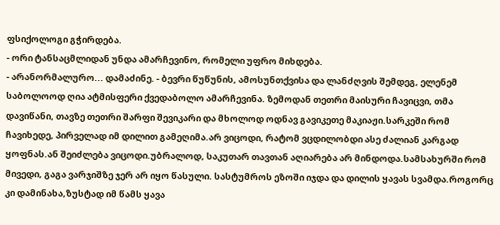ფსიქოლოგი გჭირდება.
- ორი ტანსაცმლიდან უნდა ამარჩევინო, რომელი უფრო მიხდება.
- არანორმალურო... დამაძინე. - ბევრი წუწუნის, ამოსუნთქვისა და ლანძღვის შემდეგ, ელენემ საბოლოოდ ღია ატმისფერი ქვედაბოლო ამარჩევინა. ზემოდან თეთრი მაისური ჩავიცვი, თმა დავიწანი, თავზე თეთრი შარფი შევიკარი და მხოლოდ ოდნავ გავიკეთე მაკიაჟი.სარკეში რომ ჩავიხედე, პირველად იმ დილით გამეღიმა.არ ვიცოდი, რატომ ვცდილობდი ასე ძალიან კარგად ყოფნას.ან შეიძლება ვიცოდი.უბრალოდ, საკუთარ თავთან აღიარება არ მინდოდა.სამსახურში რომ მივედი, გაგა ვარჯიშზე ჯერ არ იყო წასული. სასტუმროს ეზოში იჯდა და დილის ყავას სვამდა.როგორც კი დამინახა,ზუსტად იმ წამს ყავა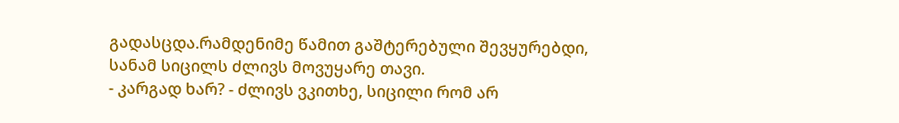გადასცდა.რამდენიმე წამით გაშტერებული შევყურებდი, სანამ სიცილს ძლივს მოვუყარე თავი.
- კარგად ხარ? - ძლივს ვკითხე, სიცილი რომ არ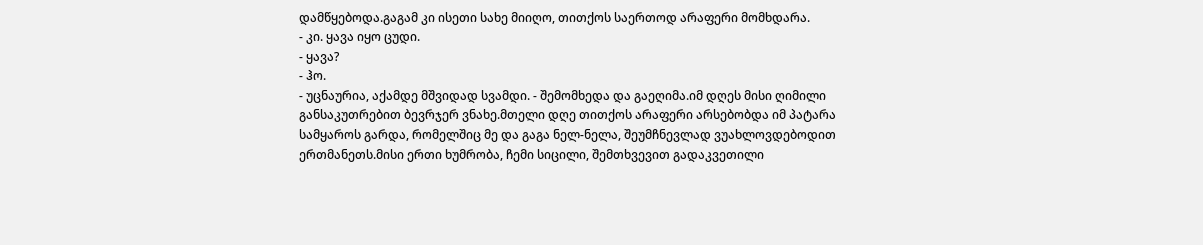დამწყებოდა.გაგამ კი ისეთი სახე მიიღო, თითქოს საერთოდ არაფერი მომხდარა.
- კი. ყავა იყო ცუდი.
- ყავა?
- ჰო.
- უცნაურია, აქამდე მშვიდად სვამდი. - შემომხედა და გაეღიმა.იმ დღეს მისი ღიმილი განსაკუთრებით ბევრჯერ ვნახე.მთელი დღე თითქოს არაფერი არსებობდა იმ პატარა სამყაროს გარდა, რომელშიც მე და გაგა ნელ-ნელა, შეუმჩნევლად ვუახლოვდებოდით ერთმანეთს.მისი ერთი ხუმრობა, ჩემი სიცილი, შემთხვევით გადაკვეთილი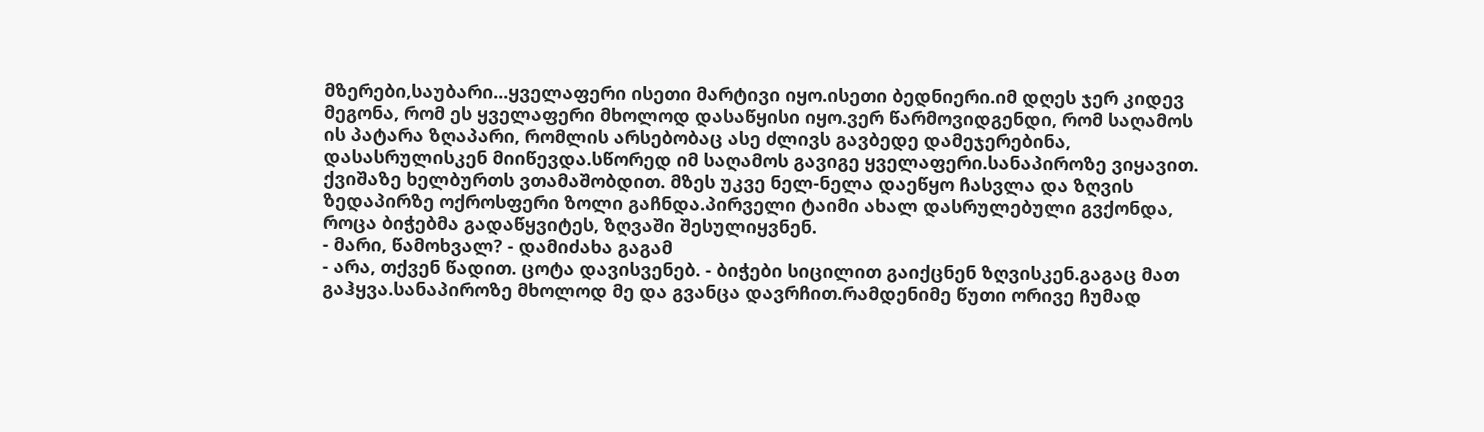მზერები,საუბარი...ყველაფერი ისეთი მარტივი იყო.ისეთი ბედნიერი.იმ დღეს ჯერ კიდევ მეგონა, რომ ეს ყველაფერი მხოლოდ დასაწყისი იყო.ვერ წარმოვიდგენდი, რომ საღამოს ის პატარა ზღაპარი, რომლის არსებობაც ასე ძლივს გავბედე დამეჯერებინა, დასასრულისკენ მიიწევდა.სწორედ იმ საღამოს გავიგე ყველაფერი.სანაპიროზე ვიყავით. ქვიშაზე ხელბურთს ვთამაშობდით. მზეს უკვე ნელ-ნელა დაეწყო ჩასვლა და ზღვის ზედაპირზე ოქროსფერი ზოლი გაჩნდა.პირველი ტაიმი ახალ დასრულებული გვქონდა, როცა ბიჭებმა გადაწყვიტეს, ზღვაში შესულიყვნენ.
- მარი, წამოხვალ? - დამიძახა გაგამ
- არა, თქვენ წადით. ცოტა დავისვენებ. - ბიჭები სიცილით გაიქცნენ ზღვისკენ.გაგაც მათ გაჰყვა.სანაპიროზე მხოლოდ მე და გვანცა დავრჩით.რამდენიმე წუთი ორივე ჩუმად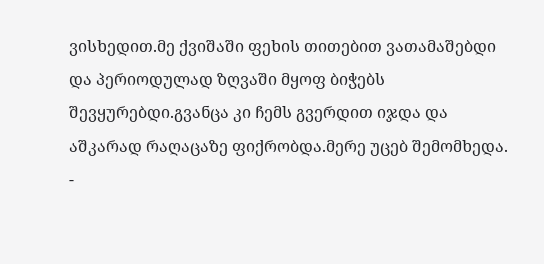ვისხედით.მე ქვიშაში ფეხის თითებით ვათამაშებდი და პერიოდულად ზღვაში მყოფ ბიჭებს შევყურებდი.გვანცა კი ჩემს გვერდით იჯდა და აშკარად რაღაცაზე ფიქრობდა.მერე უცებ შემომხედა.
-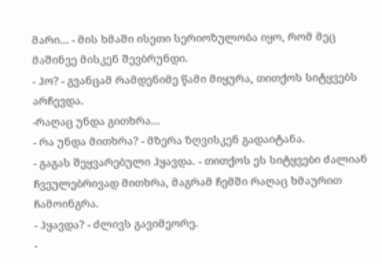მარი... - მის ხმაში ისეთი სერიოზულობა იყო, რომ მეც მაშინვე მისკენ შევბრუნდი.
- ჰო? - გვანცამ რამდენიმე წამი მიყურა, თითქოს სიტყვებს არჩევდა.
-რაღაც უნდა გითხრა...
- რა უნდა მითხრა? - მზერა ზღვისკენ გადაიტანა.
- გაგას შეყვარებული ჰყავდა. - თითქოს ეს სიტყვები ძალიან ჩვეულებრივად მითხრა, მაგრამ ჩემში რაღაც ხმაურით ჩამოინგრა.
- ჰყავდა? - ძლივს გავიმეორე.
-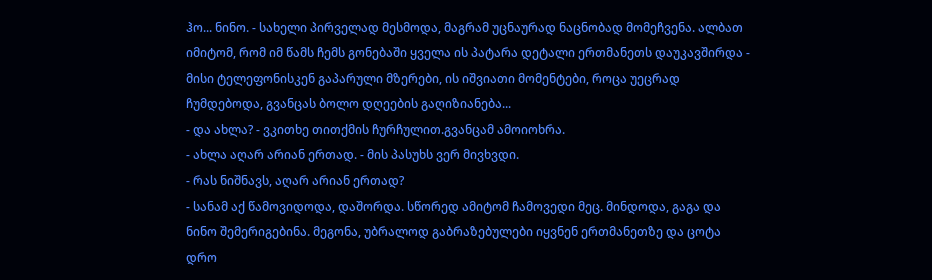ჰო... ნინო. - სახელი პირველად მესმოდა, მაგრამ უცნაურად ნაცნობად მომეჩვენა. ალბათ იმიტომ, რომ იმ წამს ჩემს გონებაში ყველა ის პატარა დეტალი ერთმანეთს დაუკავშირდა - მისი ტელეფონისკენ გაპარული მზერები, ის იშვიათი მომენტები, როცა უეცრად ჩუმდებოდა, გვანცას ბოლო დღეების გაღიზიანება...
- და ახლა? - ვკითხე თითქმის ჩურჩულით.გვანცამ ამოიოხრა.
- ახლა აღარ არიან ერთად. - მის პასუხს ვერ მივხვდი.
- რას ნიშნავს, აღარ არიან ერთად?
- სანამ აქ წამოვიდოდა, დაშორდა. სწორედ ამიტომ ჩამოვედი მეც. მინდოდა, გაგა და ნინო შემერიგებინა. მეგონა, უბრალოდ გაბრაზებულები იყვნენ ერთმანეთზე და ცოტა დრო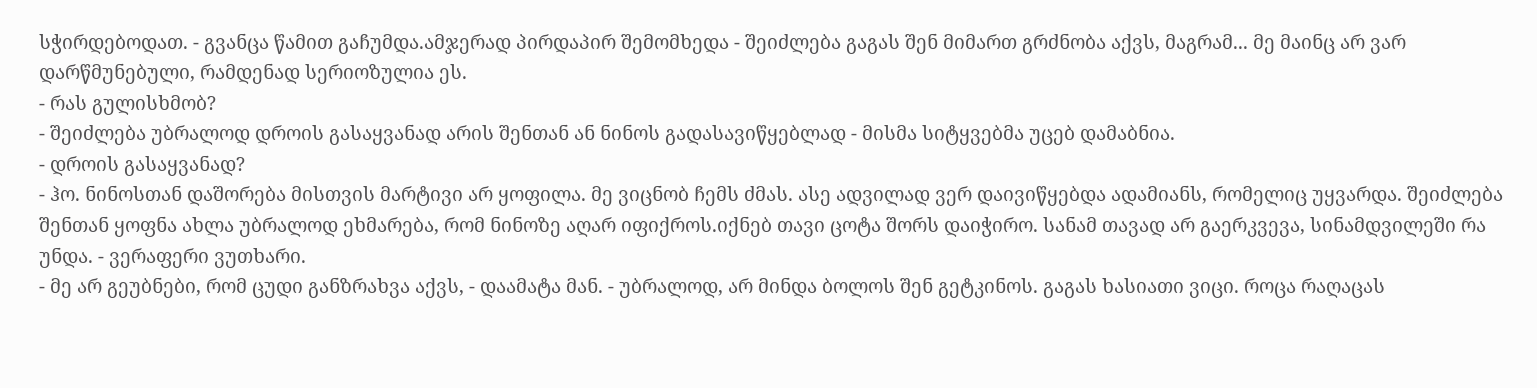სჭირდებოდათ. - გვანცა წამით გაჩუმდა.ამჯერად პირდაპირ შემომხედა - შეიძლება გაგას შენ მიმართ გრძნობა აქვს, მაგრამ... მე მაინც არ ვარ დარწმუნებული, რამდენად სერიოზულია ეს.
- რას გულისხმობ?
- შეიძლება უბრალოდ დროის გასაყვანად არის შენთან ან ნინოს გადასავიწყებლად - მისმა სიტყვებმა უცებ დამაბნია.
- დროის გასაყვანად?
- ჰო. ნინოსთან დაშორება მისთვის მარტივი არ ყოფილა. მე ვიცნობ ჩემს ძმას. ასე ადვილად ვერ დაივიწყებდა ადამიანს, რომელიც უყვარდა. შეიძლება შენთან ყოფნა ახლა უბრალოდ ეხმარება, რომ ნინოზე აღარ იფიქროს.იქნებ თავი ცოტა შორს დაიჭირო. სანამ თავად არ გაერკვევა, სინამდვილეში რა უნდა. - ვერაფერი ვუთხარი.
- მე არ გეუბნები, რომ ცუდი განზრახვა აქვს, - დაამატა მან. - უბრალოდ, არ მინდა ბოლოს შენ გეტკინოს. გაგას ხასიათი ვიცი. როცა რაღაცას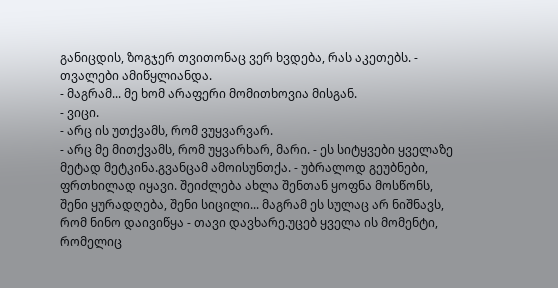განიცდის, ზოგჯერ თვითონაც ვერ ხვდება, რას აკეთებს. - თვალები ამიწყლიანდა.
- მაგრამ... მე ხომ არაფერი მომითხოვია მისგან.
- ვიცი.
- არც ის უთქვამს, რომ ვუყვარვარ.
- არც მე მითქვამს, რომ უყვარხარ, მარი. - ეს სიტყვები ყველაზე მეტად მეტკინა.გვანცამ ამოისუნთქა. - უბრალოდ გეუბნები, ფრთხილად იყავი. შეიძლება ახლა შენთან ყოფნა მოსწონს, შენი ყურადღება, შენი სიცილი... მაგრამ ეს სულაც არ ნიშნავს, რომ ნინო დაივიწყა - თავი დავხარე.უცებ ყველა ის მომენტი, რომელიც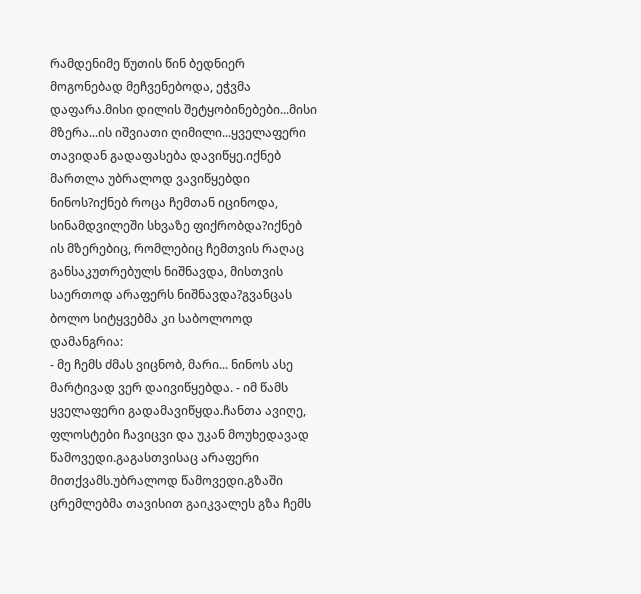რამდენიმე წუთის წინ ბედნიერ მოგონებად მეჩვენებოდა, ეჭვმა დაფარა.მისი დილის შეტყობინებები...მისი მზერა...ის იშვიათი ღიმილი...ყველაფერი თავიდან გადაფასება დავიწყე.იქნებ მართლა უბრალოდ ვავიწყებდი ნინოს?იქნებ როცა ჩემთან იცინოდა, სინამდვილეში სხვაზე ფიქრობდა?იქნებ ის მზერებიც, რომლებიც ჩემთვის რაღაც განსაკუთრებულს ნიშნავდა, მისთვის საერთოდ არაფერს ნიშნავდა?გვანცას ბოლო სიტყვებმა კი საბოლოოდ დამანგრია:
- მე ჩემს ძმას ვიცნობ, მარი... ნინოს ასე მარტივად ვერ დაივიწყებდა. - იმ წამს ყველაფერი გადამავიწყდა.ჩანთა ავიღე, ფლოსტები ჩავიცვი და უკან მოუხედავად წამოვედი.გაგასთვისაც არაფერი მითქვამს.უბრალოდ წამოვედი.გზაში ცრემლებმა თავისით გაიკვალეს გზა ჩემს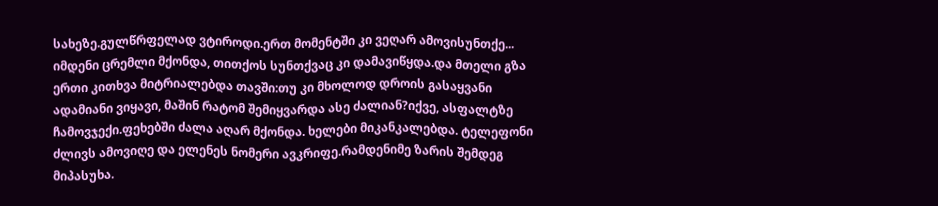სახეზე.გულწრფელად ვტიროდი.ერთ მომენტში კი ვეღარ ამოვისუნთქე... იმდენი ცრემლი მქონდა, თითქოს სუნთქვაც კი დამავიწყდა.და მთელი გზა ერთი კითხვა მიტრიალებდა თავში:თუ კი მხოლოდ დროის გასაყვანი ადამიანი ვიყავი, მაშინ რატომ შემიყვარდა ასე ძალიან?იქვე, ასფალტზე ჩამოვჯექი.ფეხებში ძალა აღარ მქონდა. ხელები მიკანკალებდა. ტელეფონი ძლივს ამოვიღე და ელენეს ნომერი ავკრიფე.რამდენიმე ზარის შემდეგ მიპასუხა.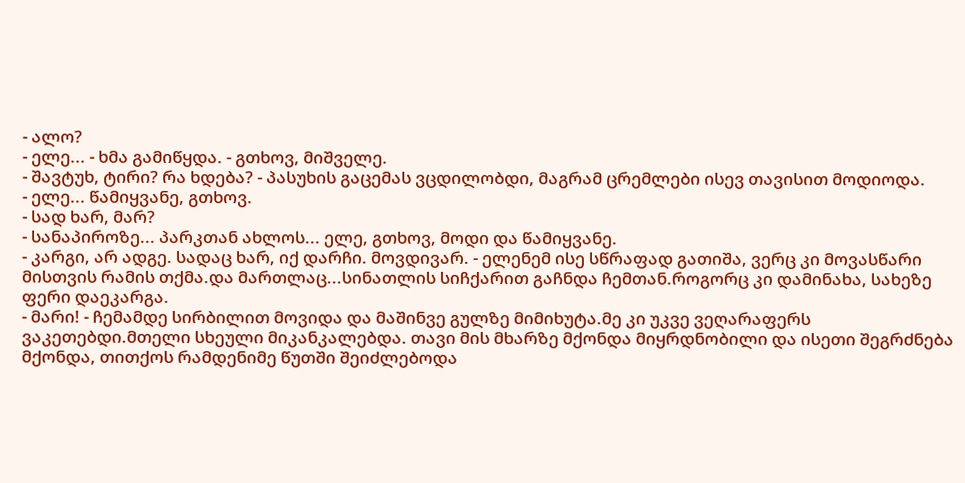- ალო?
- ელე... - ხმა გამიწყდა. - გთხოვ, მიშველე.
- შავტუხ, ტირი? რა ხდება? - პასუხის გაცემას ვცდილობდი, მაგრამ ცრემლები ისევ თავისით მოდიოდა.
- ელე... წამიყვანე, გთხოვ.
- სად ხარ, მარ?
- სანაპიროზე... პარკთან ახლოს... ელე, გთხოვ, მოდი და წამიყვანე.
- კარგი, არ ადგე. სადაც ხარ, იქ დარჩი. მოვდივარ. - ელენემ ისე სწრაფად გათიშა, ვერც კი მოვასწარი მისთვის რამის თქმა.და მართლაც...სინათლის სიჩქარით გაჩნდა ჩემთან.როგორც კი დამინახა, სახეზე ფერი დაეკარგა.
- მარი! - ჩემამდე სირბილით მოვიდა და მაშინვე გულზე მიმიხუტა.მე კი უკვე ვეღარაფერს ვაკეთებდი.მთელი სხეული მიკანკალებდა. თავი მის მხარზე მქონდა მიყრდნობილი და ისეთი შეგრძნება მქონდა, თითქოს რამდენიმე წუთში შეიძლებოდა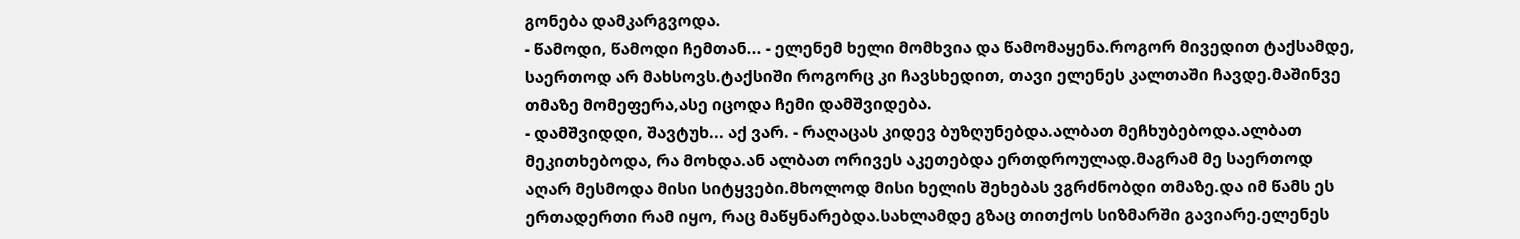გონება დამკარგვოდა.
- წამოდი, წამოდი ჩემთან... - ელენემ ხელი მომხვია და წამომაყენა.როგორ მივედით ტაქსამდე, საერთოდ არ მახსოვს.ტაქსიში როგორც კი ჩავსხედით, თავი ელენეს კალთაში ჩავდე.მაშინვე თმაზე მომეფერა,ასე იცოდა ჩემი დამშვიდება.
- დამშვიდდი, შავტუხ... აქ ვარ. - რაღაცას კიდევ ბუზღუნებდა.ალბათ მეჩხუბებოდა.ალბათ მეკითხებოდა, რა მოხდა.ან ალბათ ორივეს აკეთებდა ერთდროულად.მაგრამ მე საერთოდ აღარ მესმოდა მისი სიტყვები.მხოლოდ მისი ხელის შეხებას ვგრძნობდი თმაზე.და იმ წამს ეს ერთადერთი რამ იყო, რაც მაწყნარებდა.სახლამდე გზაც თითქოს სიზმარში გავიარე.ელენეს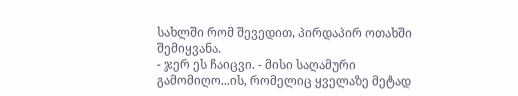სახლში რომ შევედით, პირდაპირ ოთახში შემიყვანა.
- ჯერ ეს ჩაიცვი. - მისი საღამური გამომიღო...ის, რომელიც ყველაზე მეტად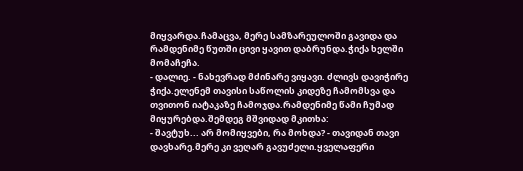მიყვარდა.ჩამაცვა, მერე სამზარეულოში გავიდა და რამდენიმე წუთში ცივი ყავით დაბრუნდა.ჭიქა ხელში მომაჩეჩა.
- დალიე. - ნახევრად მძინარე ვიყავი. ძლივს დავიჭირე ჭიქა.ელენემ თავისი საწოლის კიდეზე ჩამომსვა და თვითონ იატაკაზე ჩამოჯდა.რამდენიმე წამი ჩუმად მიყურებდა.შემდეგ მშვიდად მკითხა:
- შავტუხ... არ მომიყვები, რა მოხდა? - თავიდან თავი დავხარე.მერე კი ვეღარ გავუძელი.ყველაფერი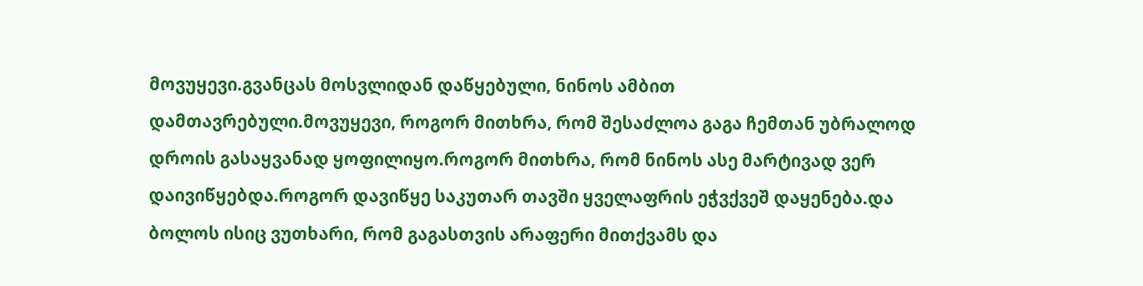მოვუყევი.გვანცას მოსვლიდან დაწყებული, ნინოს ამბით დამთავრებული.მოვუყევი, როგორ მითხრა, რომ შესაძლოა გაგა ჩემთან უბრალოდ დროის გასაყვანად ყოფილიყო.როგორ მითხრა, რომ ნინოს ასე მარტივად ვერ დაივიწყებდა.როგორ დავიწყე საკუთარ თავში ყველაფრის ეჭვქვეშ დაყენება.და ბოლოს ისიც ვუთხარი, რომ გაგასთვის არაფერი მითქვამს და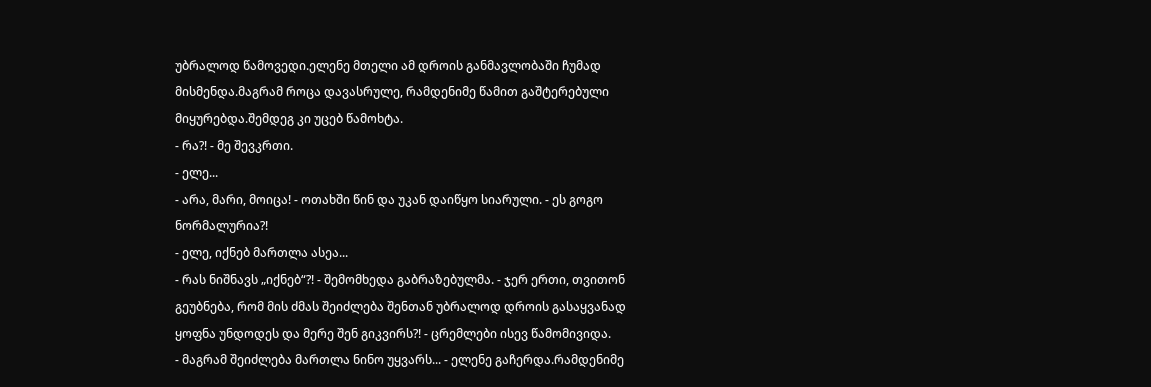უბრალოდ წამოვედი.ელენე მთელი ამ დროის განმავლობაში ჩუმად მისმენდა.მაგრამ როცა დავასრულე, რამდენიმე წამით გაშტერებული მიყურებდა.შემდეგ კი უცებ წამოხტა.
- რა?! - მე შევკრთი.
- ელე...
- არა, მარი, მოიცა! - ოთახში წინ და უკან დაიწყო სიარული. - ეს გოგო ნორმალურია?!
- ელე, იქნებ მართლა ასეა...
- რას ნიშნავს „იქნებ“?! - შემომხედა გაბრაზებულმა. - ჯერ ერთი, თვითონ გეუბნება, რომ მის ძმას შეიძლება შენთან უბრალოდ დროის გასაყვანად ყოფნა უნდოდეს და მერე შენ გიკვირს?! - ცრემლები ისევ წამომივიდა.
- მაგრამ შეიძლება მართლა ნინო უყვარს... - ელენე გაჩერდა.რამდენიმე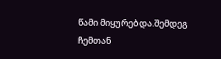წამი მიყურებდა.შემდეგ ჩემთან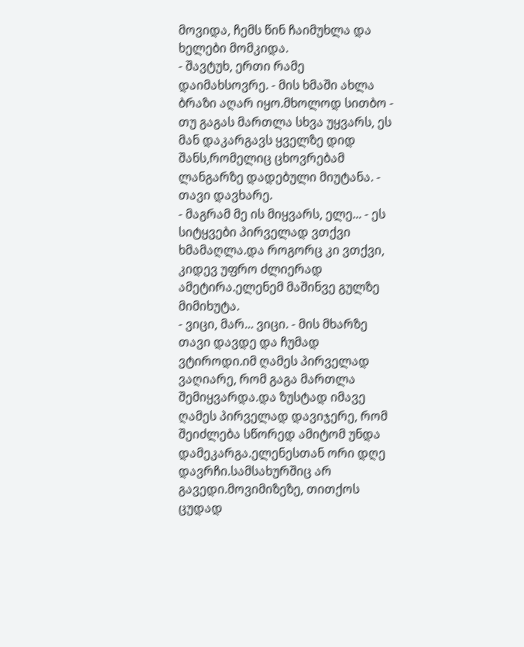მოვიდა, ჩემს წინ ჩაიმუხლა და ხელები მომკიდა.
- შავტუხ, ერთი რამე დაიმახსოვრე. - მის ხმაში ახლა ბრაზი აღარ იყო.მხოლოდ სითბო - თუ გაგას მართლა სხვა უყვარს, ეს მან დაკარგავს ყველზე დიდ შანს,რომელიც ცხოვრებამ ლანგარზე დადებული მიუტანა. - თავი დავხარე.
- მაგრამ მე ის მიყვარს, ელე... - ეს სიტყვები პირველად ვთქვი ხმამაღლა.და როგორც კი ვთქვი, კიდევ უფრო ძლიერად ამეტირა.ელენემ მაშინვე გულზე მიმიხუტა.
- ვიცი, მარ... ვიცი. - მის მხარზე თავი დავდე და ჩუმად ვტიროდი.იმ ღამეს პირველად ვაღიარე, რომ გაგა მართლა შემიყვარდა.და ზუსტად იმავე ღამეს პირველად დავიჯერე, რომ შეიძლება სწორედ ამიტომ უნდა დამეკარგა.ელენესთან ორი დღე დავრჩი.სამსახურშიც არ გავედი.მოვიმიზეზე, თითქოს ცუდად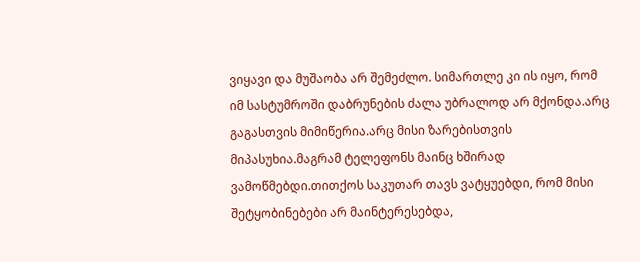ვიყავი და მუშაობა არ შემეძლო. სიმართლე კი ის იყო, რომ იმ სასტუმროში დაბრუნების ძალა უბრალოდ არ მქონდა.არც გაგასთვის მიმიწერია.არც მისი ზარებისთვის მიპასუხია.მაგრამ ტელეფონს მაინც ხშირად ვამოწმებდი.თითქოს საკუთარ თავს ვატყუებდი, რომ მისი შეტყობინებები არ მაინტერესებდა,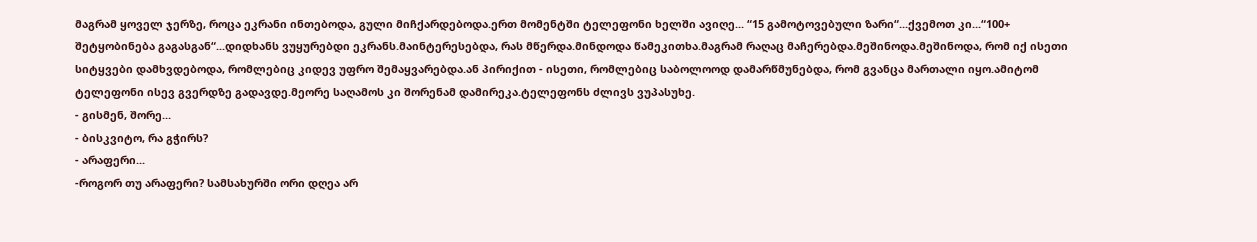მაგრამ ყოველ ჯერზე, როცა ეკრანი ინთებოდა, გული მიჩქარდებოდა.ერთ მომენტში ტელეფონი ხელში ავიღე... “15 გამოტოვებული ზარი“...ქვემოთ კი...“100+ შეტყობინება გაგასგან“...დიდხანს ვუყურებდი ეკრანს.მაინტერესებდა, რას მწერდა.მინდოდა წამეკითხა.მაგრამ რაღაც მაჩერებდა.მეშინოდა.მეშინოდა, რომ იქ ისეთი სიტყვები დამხვდებოდა, რომლებიც კიდევ უფრო შემაყვარებდა.ან პირიქით - ისეთი, რომლებიც საბოლოოდ დამარწმუნებდა, რომ გვანცა მართალი იყო.ამიტომ ტელეფონი ისევ გვერდზე გადავდე.მეორე საღამოს კი შორენამ დამირეკა.ტელეფონს ძლივს ვუპასუხე.
- გისმენ, შორე...
- ბისკვიტო, რა გჭირს?
- არაფერი...
-როგორ თუ არაფერი? სამსახურში ორი დღეა არ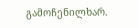გამოჩენილხარ.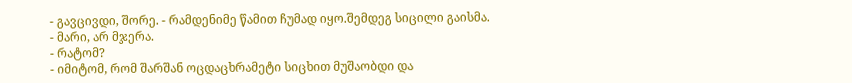- გავცივდი, შორე. - რამდენიმე წამით ჩუმად იყო.შემდეგ სიცილი გაისმა.
- მარი, არ მჯერა.
- რატომ?
- იმიტომ, რომ შარშან ოცდაცხრამეტი სიცხით მუშაობდი და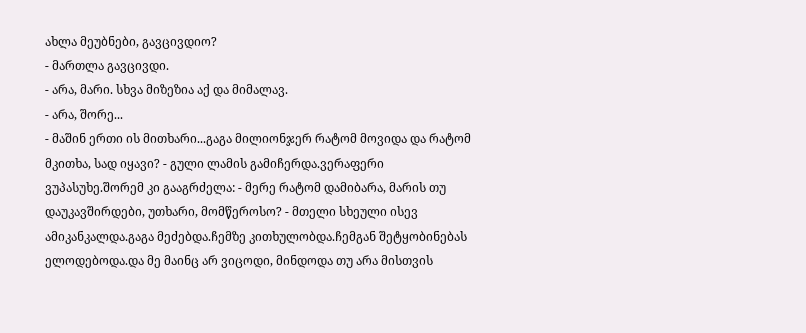ახლა მეუბნები, გავცივდიო?
- მართლა გავცივდი.
- არა, მარი. სხვა მიზეზია აქ და მიმალავ.
- არა, შორე...
- მაშინ ერთი ის მითხარი...გაგა მილიონჯერ რატომ მოვიდა და რატომ მკითხა, სად იყავი? - გული ლამის გამიჩერდა.ვერაფერი ვუპასუხე.შორემ კი გააგრძელა: - მერე რატომ დამიბარა, მარის თუ დაუკავშირდები, უთხარი, მომწეროსო? - მთელი სხეული ისევ ამიკანკალდა.გაგა მეძებდა.ჩემზე კითხულობდა.ჩემგან შეტყობინებას ელოდებოდა.და მე მაინც არ ვიცოდი, მინდოდა თუ არა მისთვის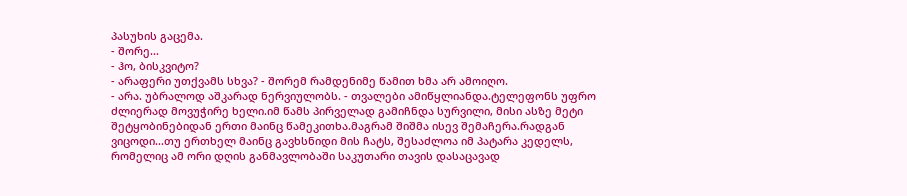პასუხის გაცემა.
- შორე...
- ჰო, ბისკვიტო?
- არაფერი უთქვამს სხვა? - შორემ რამდენიმე წამით ხმა არ ამოიღო.
- არა. უბრალოდ აშკარად ნერვიულობს. - თვალები ამიწყლიანდა.ტელეფონს უფრო ძლიერად მოვუჭირე ხელი.იმ წამს პირველად გამიჩნდა სურვილი, მისი ასზე მეტი შეტყობინებიდან ერთი მაინც წამეკითხა.მაგრამ შიშმა ისევ შემაჩერა.რადგან ვიცოდი...თუ ერთხელ მაინც გავხსნიდი მის ჩატს, შესაძლოა იმ პატარა კედელს, რომელიც ამ ორი დღის განმავლობაში საკუთარი თავის დასაცავად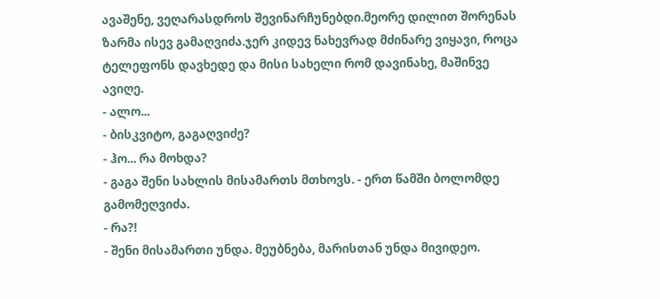ავაშენე, ვეღარასდროს შევინარჩუნებდი.მეორე დილით შორენას ზარმა ისევ გამაღვიძა.ჯერ კიდევ ნახევრად მძინარე ვიყავი, როცა ტელეფონს დავხედე და მისი სახელი რომ დავინახე, მაშინვე ავიღე.
- ალო...
- ბისკვიტო, გაგაღვიძე?
- ჰო... რა მოხდა?
- გაგა შენი სახლის მისამართს მთხოვს. - ერთ წამში ბოლომდე გამომეღვიძა.
- რა?!
- შენი მისამართი უნდა. მეუბნება, მარისთან უნდა მივიდეო.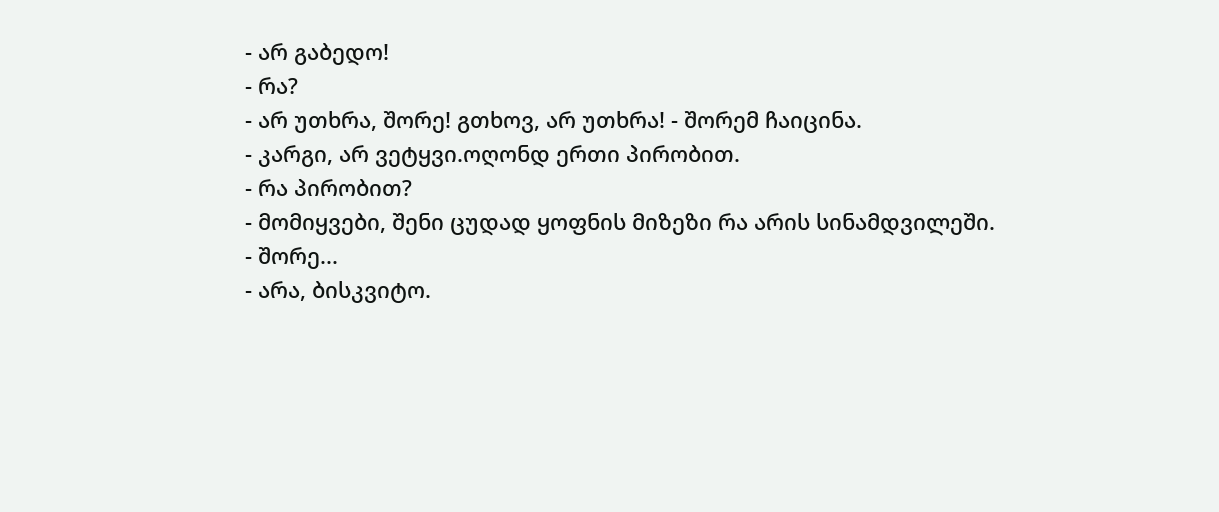- არ გაბედო!
- რა?
- არ უთხრა, შორე! გთხოვ, არ უთხრა! - შორემ ჩაიცინა.
- კარგი, არ ვეტყვი.ოღონდ ერთი პირობით.
- რა პირობით?
- მომიყვები, შენი ცუდად ყოფნის მიზეზი რა არის სინამდვილეში.
- შორე...
- არა, ბისკვიტო.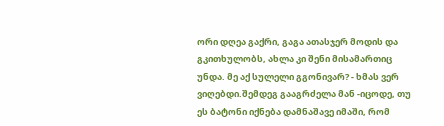ორი დღეა გაქრი, გაგა ათასჯერ მოდის და გკითხულობს, ახლა კი შენი მისამართიც უნდა. მე აქ სულელი გგონივარ? - ხმას ვერ ვიღებდი.შემდეგ გააგრძელა მან -იცოდე, თუ ეს ბატონი იქნება დამნაშავე იმაში, რომ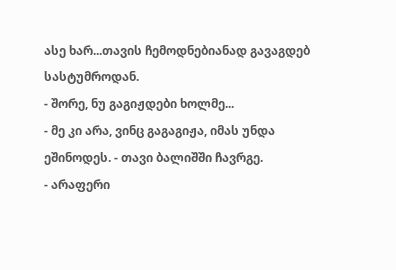ასე ხარ...თავის ჩემოდნებიანად გავაგდებ სასტუმროდან.
- შორე, ნუ გაგიჟდები ხოლმე...
- მე კი არა, ვინც გაგაგიჟა, იმას უნდა ეშინოდეს. - თავი ბალიშში ჩავრგე.
- არაფერი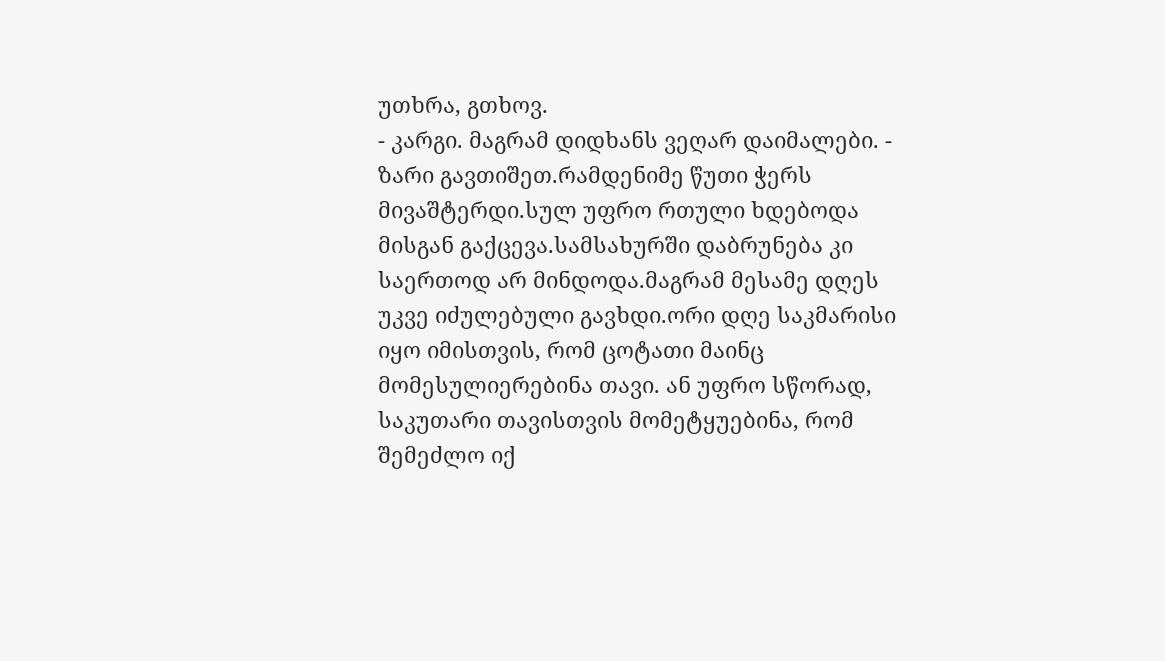უთხრა, გთხოვ.
- კარგი. მაგრამ დიდხანს ვეღარ დაიმალები. - ზარი გავთიშეთ.რამდენიმე წუთი ჭერს მივაშტერდი.სულ უფრო რთული ხდებოდა მისგან გაქცევა.სამსახურში დაბრუნება კი საერთოდ არ მინდოდა.მაგრამ მესამე დღეს უკვე იძულებული გავხდი.ორი დღე საკმარისი იყო იმისთვის, რომ ცოტათი მაინც მომესულიერებინა თავი. ან უფრო სწორად, საკუთარი თავისთვის მომეტყუებინა, რომ შემეძლო იქ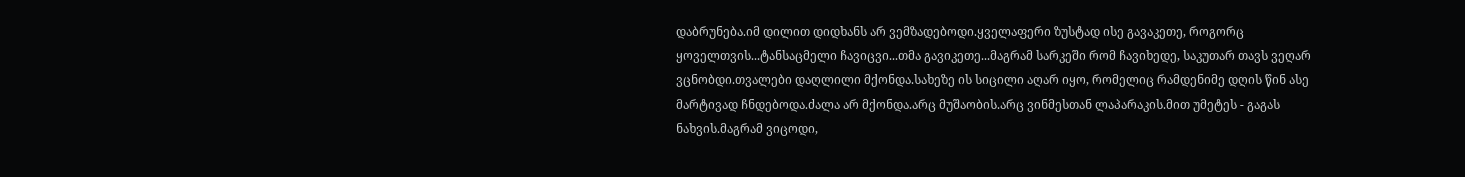დაბრუნება.იმ დილით დიდხანს არ ვემზადებოდი.ყველაფერი ზუსტად ისე გავაკეთე, როგორც ყოველთვის...ტანსაცმელი ჩავიცვი...თმა გავიკეთე...მაგრამ სარკეში რომ ჩავიხედე, საკუთარ თავს ვეღარ ვცნობდი.თვალები დაღლილი მქონდა.სახეზე ის სიცილი აღარ იყო, რომელიც რამდენიმე დღის წინ ასე მარტივად ჩნდებოდა.ძალა არ მქონდა.არც მუშაობის.არც ვინმესთან ლაპარაკის.მით უმეტეს - გაგას ნახვის.მაგრამ ვიცოდი,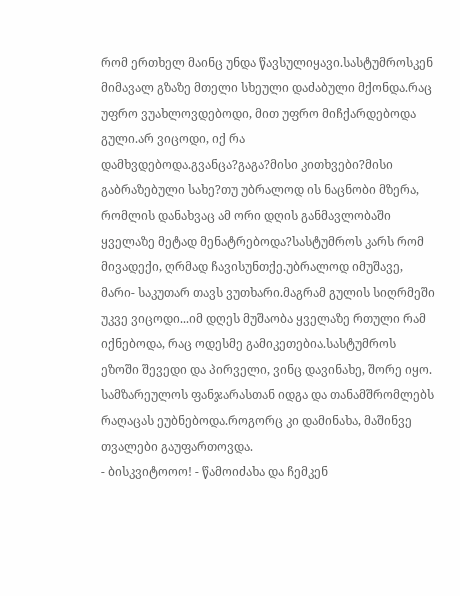რომ ერთხელ მაინც უნდა წავსულიყავი.სასტუმროსკენ მიმავალ გზაზე მთელი სხეული დაძაბული მქონდა.რაც უფრო ვუახლოვდებოდი, მით უფრო მიჩქარდებოდა გული.არ ვიცოდი, იქ რა დამხვდებოდა.გვანცა?გაგა?მისი კითხვები?მისი გაბრაზებული სახე?თუ უბრალოდ ის ნაცნობი მზერა, რომლის დანახვაც ამ ორი დღის განმავლობაში ყველაზე მეტად მენატრებოდა?სასტუმროს კარს რომ მივადექი, ღრმად ჩავისუნთქე.უბრალოდ იმუშავე, მარი- საკუთარ თავს ვუთხარი.მაგრამ გულის სიღრმეში უკვე ვიცოდი...იმ დღეს მუშაობა ყველაზე რთული რამ იქნებოდა, რაც ოდესმე გამიკეთებია.სასტუმროს ეზოში შევედი და პირველი, ვინც დავინახე, შორე იყო. სამზარეულოს ფანჯარასთან იდგა და თანამშრომლებს რაღაცას ეუბნებოდა.როგორც კი დამინახა, მაშინვე თვალები გაუფართოვდა.
- ბისკვიტოოო! - წამოიძახა და ჩემკენ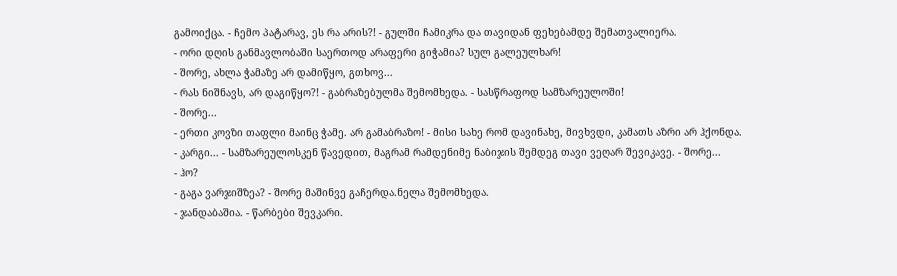გამოიქცა. - ჩემო პატარავ, ეს რა არის?! - გულში ჩამიკრა და თავიდან ფეხებამდე შემათვალიერა.
- ორი დღის განმავლობაში საერთოდ არაფერი გიჭამია? სულ გალეულხარ!
- შორე, ახლა ჭამაზე არ დამიწყო, გთხოვ...
- რას ნიშნავს, არ დაგიწყო?! - გაბრაზებულმა შემომხედა. - სასწრაფოდ სამზარეულოში!
- შორე...
- ერთი კოვზი თაფლი მაინც ჭამე. არ გამაბრაზო! - მისი სახე რომ დავინახე, მივხვდი, კამათს აზრი არ ჰქონდა.
- კარგი... - სამზარეულოსკენ წავედით, მაგრამ რამდენიმე ნაბიჯის შემდეგ თავი ვეღარ შევიკავე. - შორე...
- ჰო?
- გაგა ვარჯიშზეა? - შორე მაშინვე გაჩერდა.ნელა შემომხედა.
- ჯანდაბაშია. - წარბები შევკარი.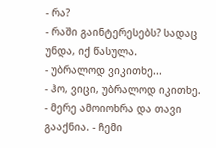- რა?
- რაში გაინტერესებს? სადაც უნდა, იქ წასულა.
- უბრალოდ ვიკითხე...
- ჰო, ვიცი, უბრალოდ იკითხე. - მერე ამოიოხრა და თავი გააქნია. - ჩემი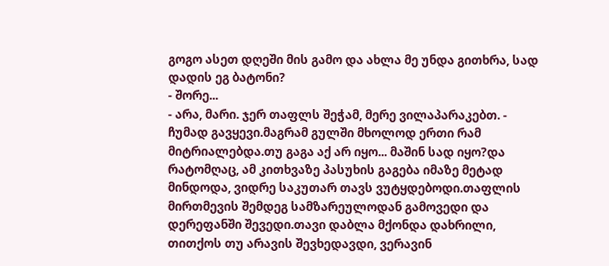გოგო ასეთ დღეში მის გამო და ახლა მე უნდა გითხრა, სად დადის ეგ ბატონი?
- შორე...
- არა, მარი. ჯერ თაფლს შეჭამ, მერე ვილაპარაკებთ. - ჩუმად გავყევი.მაგრამ გულში მხოლოდ ერთი რამ მიტრიალებდა.თუ გაგა აქ არ იყო... მაშინ სად იყო?და რატომღაც, ამ კითხვაზე პასუხის გაგება იმაზე მეტად მინდოდა, ვიდრე საკუთარ თავს ვუტყდებოდი.თაფლის მირთმევის შემდეგ სამზარეულოდან გამოვედი და დერეფანში შევედი.თავი დაბლა მქონდა დახრილი, თითქოს თუ არავის შევხედავდი, ვერავინ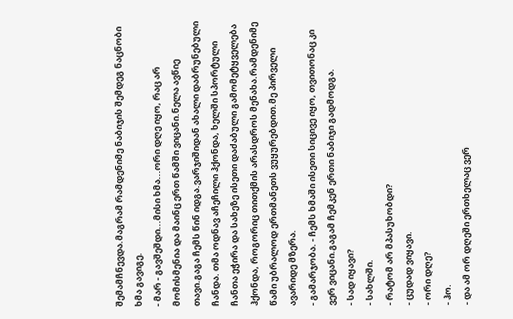შემამჩნევდა.მაგრამ რამდენიმე ნაბიჯის შემდეგ ნაცნობი ხმა გავიგე.
- მარ - გავშეშდი...მისი ხმა...ორი დღე იყო, რაც არ მომისმენია და მაინც ერთ წამში ვიცანი.ნელა ავწიე თავი.გაგა ჩემს წინ იდგა.ვარჯიშიდან ახალი დაბრუნებული ჩანდა. თმა ოდნავ აჩეჩილი ჰქონდა, ხელში სპორტული ჩანთა ეჭირა და სახეზე ისეთი დაძაბული გამომეტყველება ჰქონდა, როგორიც თითქმის არასდროს მენახა.რამდენიმე წამი უბრალოდ ერთმანეთს ვუყურებდით.მე პირველი ავარიდე მზერა.
- გამარჯობა. - ჩემს ხმაში ისეთი სიცივე იყო, თვითონაც კი ვერ ვიცანი.გაგამ ჩემკენ ერთი ნაბიჯი გადმოდგა.
- სად იყავი?
- სახლში.
- რატომ არ მპასუხობდი?
- ცუდად ვიყავი.
- ორი დღე?
- ჰო.
- და ამ ორ დღეში ერთხელაც ვერ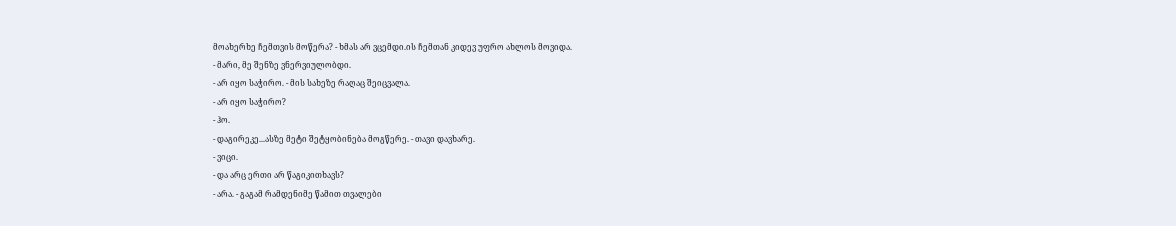მოახერხე ჩემთვის მოწერა? - ხმას არ ვცემდი.ის ჩემთან კიდევ უფრო ახლოს მოვიდა.
- მარი, მე შენზე ვნერვიულობდი.
- არ იყო საჭირო. - მის სახეზე რაღაც შეიცვალა.
- არ იყო საჭირო?
- ჰო.
- დაგირეკე...ასზე მეტი შეტყობინება მოგწერე. - თავი დავხარე.
- ვიცი.
- და არც ერთი არ წაგიკითხავს?
- არა. - გაგამ რამდენიმე წამით თვალები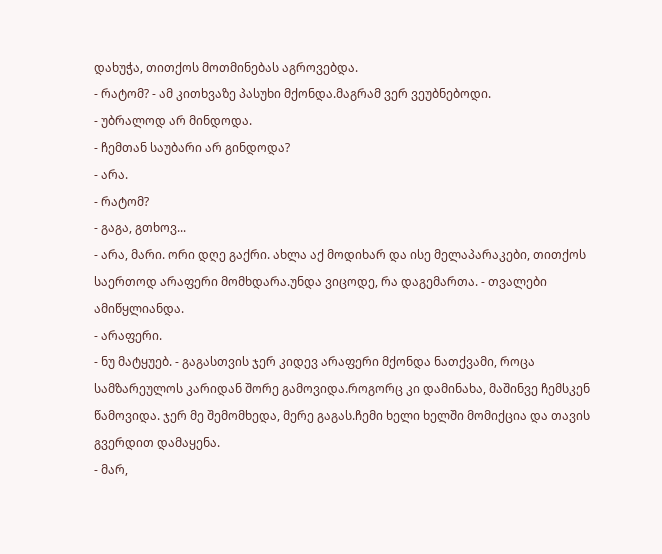დახუჭა, თითქოს მოთმინებას აგროვებდა.
- რატომ? - ამ კითხვაზე პასუხი მქონდა.მაგრამ ვერ ვეუბნებოდი.
- უბრალოდ არ მინდოდა.
- ჩემთან საუბარი არ გინდოდა?
- არა.
- რატომ?
- გაგა, გთხოვ...
- არა, მარი. ორი დღე გაქრი. ახლა აქ მოდიხარ და ისე მელაპარაკები, თითქოს საერთოდ არაფერი მომხდარა.უნდა ვიცოდე, რა დაგემართა. - თვალები ამიწყლიანდა.
- არაფერი.
- ნუ მატყუებ. - გაგასთვის ჯერ კიდევ არაფერი მქონდა ნათქვამი, როცა სამზარეულოს კარიდან შორე გამოვიდა.როგორც კი დამინახა, მაშინვე ჩემსკენ წამოვიდა. ჯერ მე შემომხედა, მერე გაგას.ჩემი ხელი ხელში მომიქცია და თავის გვერდით დამაყენა.
- მარ,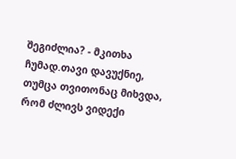შეგიძლია? - მკითხა ჩუმად.თავი დავუქნიე, თუმცა თვითონაც მიხვდა, რომ ძლივს ვიდექი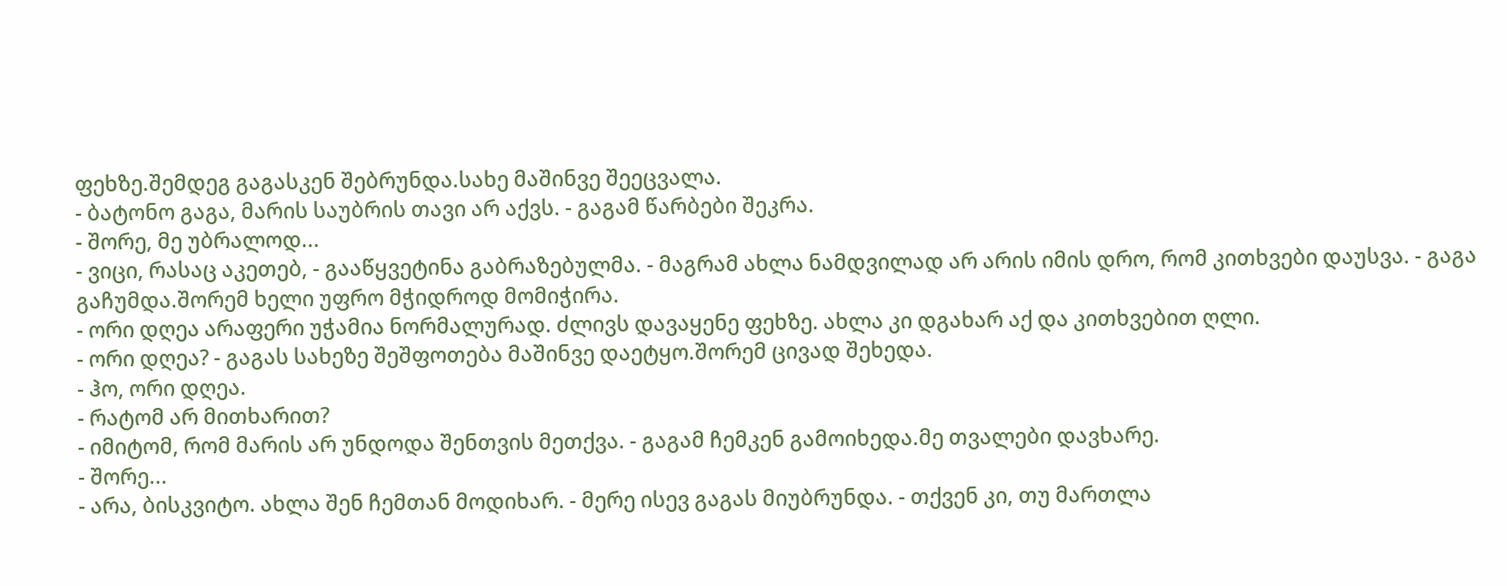ფეხზე.შემდეგ გაგასკენ შებრუნდა.სახე მაშინვე შეეცვალა.
- ბატონო გაგა, მარის საუბრის თავი არ აქვს. - გაგამ წარბები შეკრა.
- შორე, მე უბრალოდ...
- ვიცი, რასაც აკეთებ, - გააწყვეტინა გაბრაზებულმა. - მაგრამ ახლა ნამდვილად არ არის იმის დრო, რომ კითხვები დაუსვა. - გაგა გაჩუმდა.შორემ ხელი უფრო მჭიდროდ მომიჭირა.
- ორი დღეა არაფერი უჭამია ნორმალურად. ძლივს დავაყენე ფეხზე. ახლა კი დგახარ აქ და კითხვებით ღლი.
- ორი დღეა? - გაგას სახეზე შეშფოთება მაშინვე დაეტყო.შორემ ცივად შეხედა.
- ჰო, ორი დღეა.
- რატომ არ მითხარით?
- იმიტომ, რომ მარის არ უნდოდა შენთვის მეთქვა. - გაგამ ჩემკენ გამოიხედა.მე თვალები დავხარე.
- შორე...
- არა, ბისკვიტო. ახლა შენ ჩემთან მოდიხარ. - მერე ისევ გაგას მიუბრუნდა. - თქვენ კი, თუ მართლა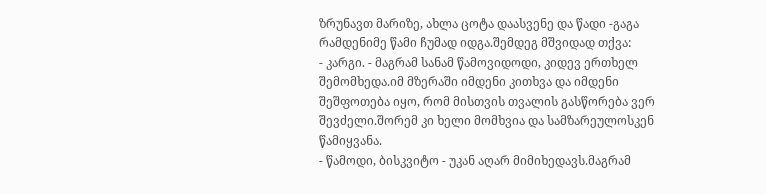ზრუნავთ მარიზე, ახლა ცოტა დაასვენე და წადი -გაგა რამდენიმე წამი ჩუმად იდგა.შემდეგ მშვიდად თქვა:
- კარგი. - მაგრამ სანამ წამოვიდოდი, კიდევ ერთხელ შემომხედა.იმ მზერაში იმდენი კითხვა და იმდენი შეშფოთება იყო, რომ მისთვის თვალის გასწორება ვერ შევძელი.შორემ კი ხელი მომხვია და სამზარეულოსკენ წამიყვანა.
- წამოდი, ბისკვიტო - უკან აღარ მიმიხედავს.მაგრამ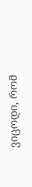ვიცოდი, რომ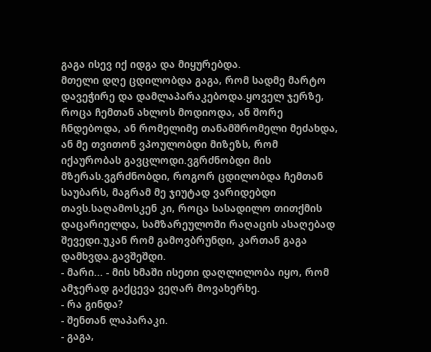გაგა ისევ იქ იდგა და მიყურებდა.
მთელი დღე ცდილობდა გაგა, რომ სადმე მარტო დავეჭირე და დამლაპარაკებოდა.ყოველ ჯერზე, როცა ჩემთან ახლოს მოდიოდა, ან შორე ჩნდებოდა, ან რომელიმე თანამშრომელი მეძახდა, ან მე თვითონ ვპოულობდი მიზეზს, რომ იქაურობას გავცლოდი.ვგრძნობდი მის მზერას.ვგრძნობდი, როგორ ცდილობდა ჩემთან საუბარს, მაგრამ მე ჯიუტად ვარიდებდი თავს.საღამოსკენ კი, როცა სასადილო თითქმის დაცარიელდა, სამზარეულოში რაღაცის ასაღებად შევედი.უკან რომ გამოვბრუნდი, კართან გაგა დამხვდა.გავშეშდი.
- მარი... - მის ხმაში ისეთი დაღლილობა იყო, რომ ამჯერად გაქცევა ვეღარ მოვახერხე.
- რა გინდა?
- შენთან ლაპარაკი.
- გაგა,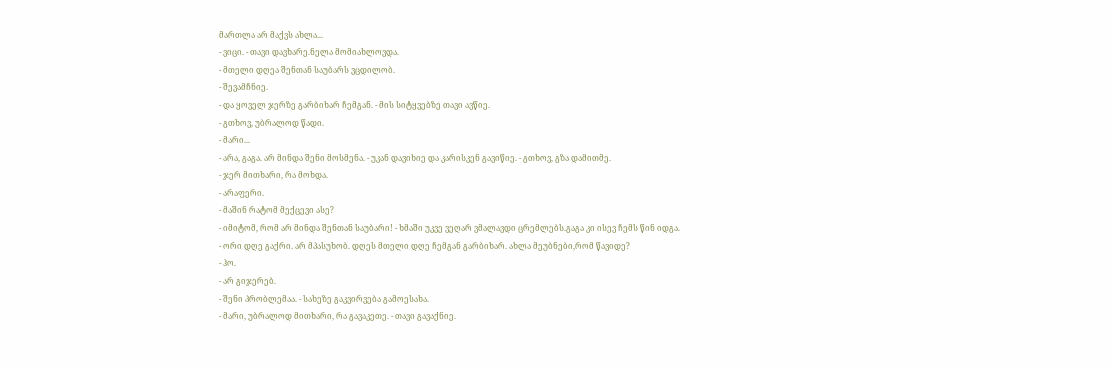მართლა არ მაქვს ახლა...
- ვიცი. - თავი დავხარე.ნელა მომიახლოვდა.
- მთელი დღეა შენთან საუბარს ვცდილობ.
- შევამჩნიე.
- და ყოველ ჯერზე გარბიხარ ჩემგან. - მის სიტყვებზე თავი ავწიე.
- გთხოვ, უბრალოდ წადი.
- მარი...
- არა, გაგა. არ მინდა შენი მოსმენა. - უკან დავიხიე და კარისკენ გავიწიე. - გთხოვ, გზა დამითმე.
- ჯერ მითხარი, რა მოხდა.
- არაფერი.
- მაშინ რატომ მექცევი ასე?
- იმიტომ, რომ არ მინდა შენთან საუბარი! - ხმაში უკვე ვეღარ ვმალავდი ცრემლებს.გაგა კი ისევ ჩემს წინ იდგა.
- ორი დღე გაქრი. არ მპასუხობ. დღეს მთელი დღე ჩემგან გარბიხარ. ახლა მეუბნები,რომ წავიდე?
- ჰო.
- არ გიჯერებ.
- შენი პრობლემაა. - სახეზე გაკვირვება გამოესახა.
- მარი, უბრალოდ მითხარი, რა გავაკეთე. - თავი გავაქნიე.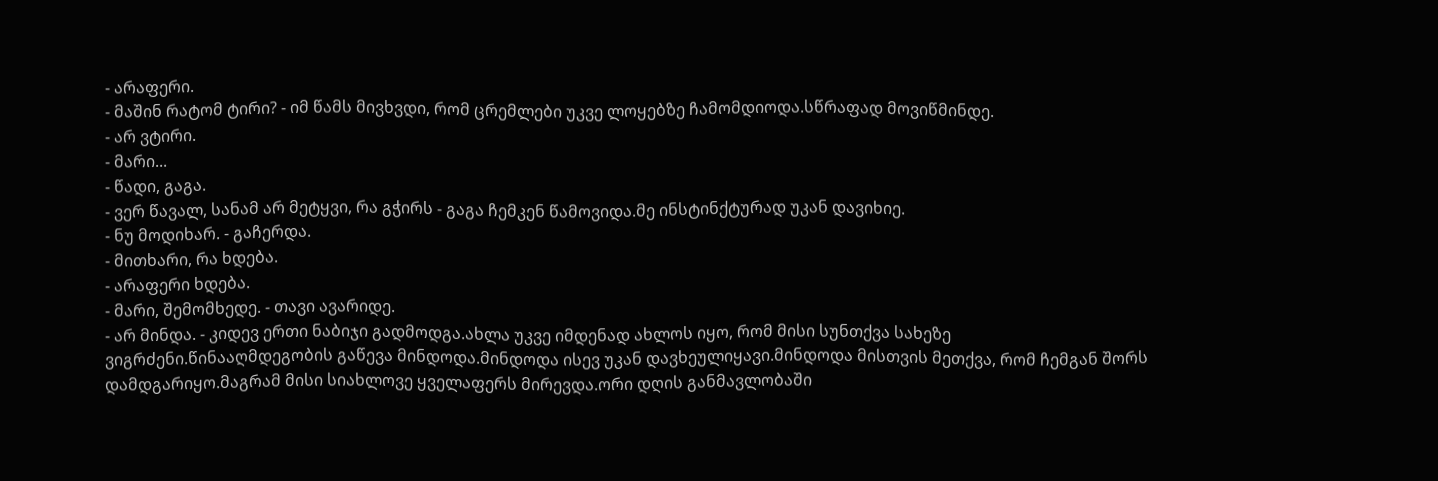- არაფერი.
- მაშინ რატომ ტირი? - იმ წამს მივხვდი, რომ ცრემლები უკვე ლოყებზე ჩამომდიოდა.სწრაფად მოვიწმინდე.
- არ ვტირი.
- მარი...
- წადი, გაგა.
- ვერ წავალ, სანამ არ მეტყვი, რა გჭირს - გაგა ჩემკენ წამოვიდა.მე ინსტინქტურად უკან დავიხიე.
- ნუ მოდიხარ. - გაჩერდა.
- მითხარი, რა ხდება.
- არაფერი ხდება.
- მარი, შემომხედე. - თავი ავარიდე.
- არ მინდა. - კიდევ ერთი ნაბიჯი გადმოდგა.ახლა უკვე იმდენად ახლოს იყო, რომ მისი სუნთქვა სახეზე ვიგრძენი.წინააღმდეგობის გაწევა მინდოდა.მინდოდა ისევ უკან დავხეულიყავი.მინდოდა მისთვის მეთქვა, რომ ჩემგან შორს დამდგარიყო.მაგრამ მისი სიახლოვე ყველაფერს მირევდა.ორი დღის განმავლობაში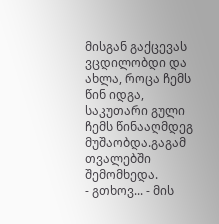მისგან გაქცევას ვცდილობდი და ახლა, როცა ჩემს წინ იდგა, საკუთარი გული ჩემს წინააღმდეგ მუშაობდა.გაგამ თვალებში შემომხედა.
- გთხოვ... - მის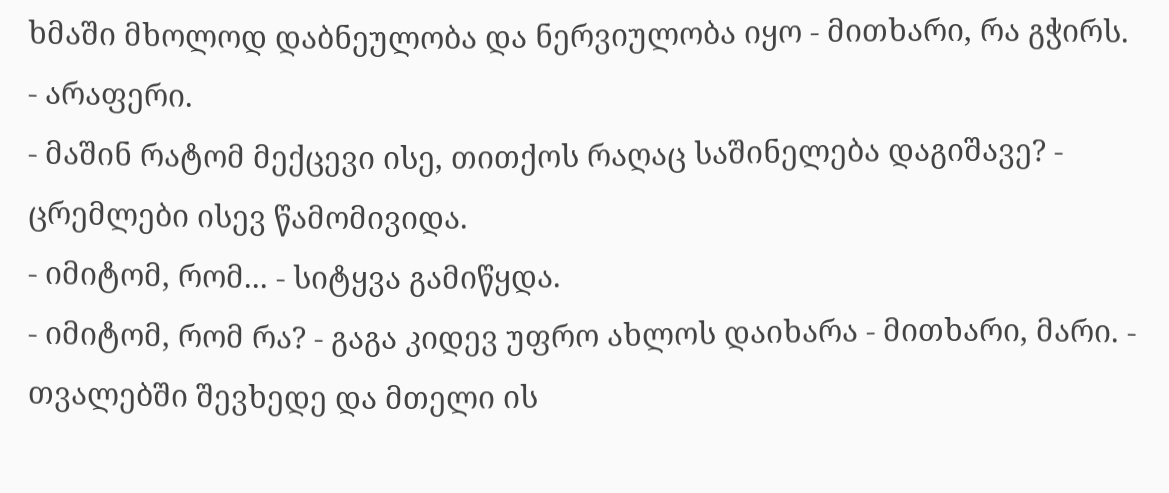ხმაში მხოლოდ დაბნეულობა და ნერვიულობა იყო - მითხარი, რა გჭირს.
- არაფერი.
- მაშინ რატომ მექცევი ისე, თითქოს რაღაც საშინელება დაგიშავე? - ცრემლები ისევ წამომივიდა.
- იმიტომ, რომ... - სიტყვა გამიწყდა.
- იმიტომ, რომ რა? - გაგა კიდევ უფრო ახლოს დაიხარა - მითხარი, მარი. - თვალებში შევხედე და მთელი ის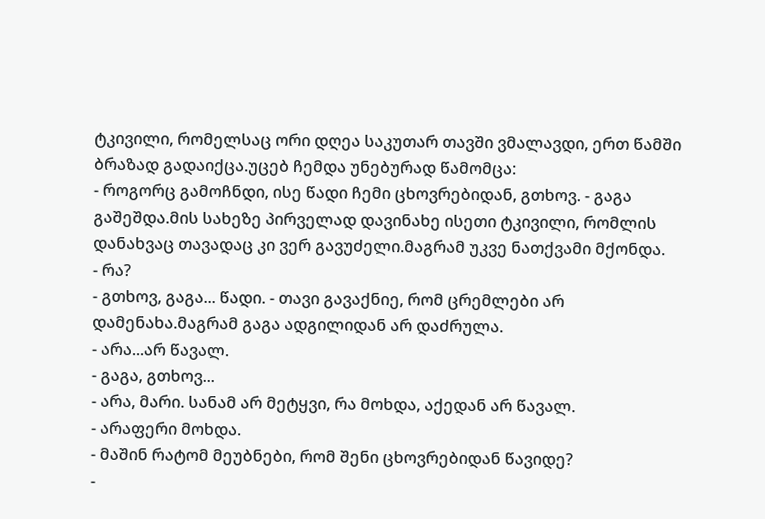ტკივილი, რომელსაც ორი დღეა საკუთარ თავში ვმალავდი, ერთ წამში ბრაზად გადაიქცა.უცებ ჩემდა უნებურად წამომცა:
- როგორც გამოჩნდი, ისე წადი ჩემი ცხოვრებიდან, გთხოვ. - გაგა გაშეშდა.მის სახეზე პირველად დავინახე ისეთი ტკივილი, რომლის დანახვაც თავადაც კი ვერ გავუძელი.მაგრამ უკვე ნათქვამი მქონდა.
- რა?
- გთხოვ, გაგა... წადი. - თავი გავაქნიე, რომ ცრემლები არ დამენახა.მაგრამ გაგა ადგილიდან არ დაძრულა.
- არა...არ წავალ.
- გაგა, გთხოვ...
- არა, მარი. სანამ არ მეტყვი, რა მოხდა, აქედან არ წავალ.
- არაფერი მოხდა.
- მაშინ რატომ მეუბნები, რომ შენი ცხოვრებიდან წავიდე?
-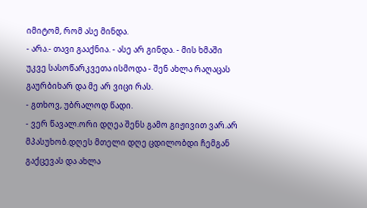იმიტომ, რომ ასე მინდა.
- არა.- თავი გააქნია. - ასე არ გინდა. - მის ხმაში უკვე სასოწარკვეთა ისმოდა - შენ ახლა რაღაცას გაურბიხარ და მე არ ვიცი რას.
- გთხოვ, უბრალოდ წადი.
- ვერ წავალ.ორი დღეა შენს გამო გიჟივით ვარ.არ მპასუხობ.დღეს მთელი დღე ცდილობდი ჩემგან გაქცევას და ახლა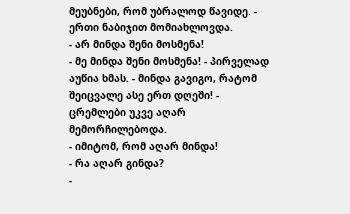მეუბნები, რომ უბრალოდ წავიდე. - ერთი ნაბიჯით მომიახლოვდა.
- არ მინდა შენი მოსმენა!
- მე მინდა შენი მოსმენა! - პირველად აუწია ხმას. - მინდა გავიგო, რატომ შეიცვალე ასე ერთ დღეში! - ცრემლები უკვე აღარ მემორჩილებოდა.
- იმიტომ, რომ აღარ მინდა!
- რა აღარ გინდა?
-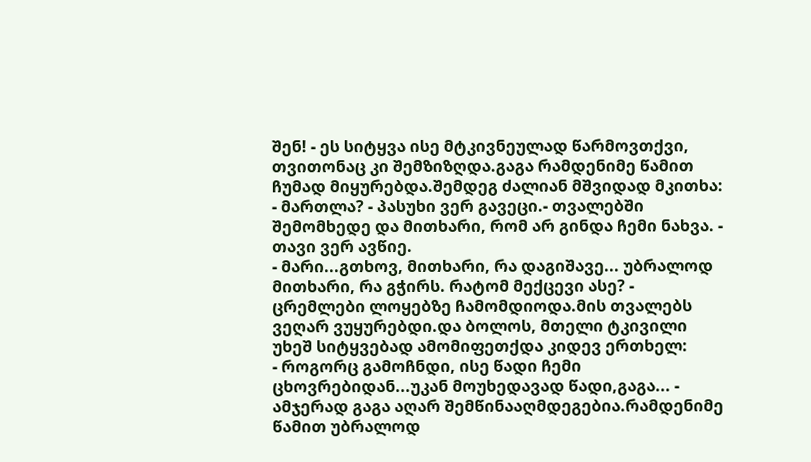შენ! - ეს სიტყვა ისე მტკივნეულად წარმოვთქვი, თვითონაც კი შემზიზღდა.გაგა რამდენიმე წამით ჩუმად მიყურებდა.შემდეგ ძალიან მშვიდად მკითხა:
- მართლა? - პასუხი ვერ გავეცი.- თვალებში შემომხედე და მითხარი, რომ არ გინდა ჩემი ნახვა. - თავი ვერ ავწიე.
- მარი...გთხოვ, მითხარი, რა დაგიშავე... უბრალოდ მითხარი, რა გჭირს. რატომ მექცევი ასე? - ცრემლები ლოყებზე ჩამომდიოდა.მის თვალებს ვეღარ ვუყურებდი.და ბოლოს, მთელი ტკივილი უხეშ სიტყვებად ამომიფეთქდა კიდევ ერთხელ:
- როგორც გამოჩნდი, ისე წადი ჩემი ცხოვრებიდან...უკან მოუხედავად წადი,გაგა... - ამჯერად გაგა აღარ შემწინააღმდეგებია.რამდენიმე წამით უბრალოდ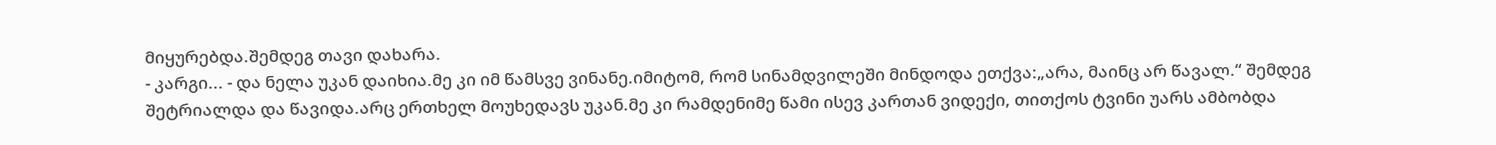მიყურებდა.შემდეგ თავი დახარა.
- კარგი... - და ნელა უკან დაიხია.მე კი იმ წამსვე ვინანე.იმიტომ, რომ სინამდვილეში მინდოდა ეთქვა:„არა, მაინც არ წავალ.“ შემდეგ შეტრიალდა და წავიდა.არც ერთხელ მოუხედავს უკან.მე კი რამდენიმე წამი ისევ კართან ვიდექი, თითქოს ტვინი უარს ამბობდა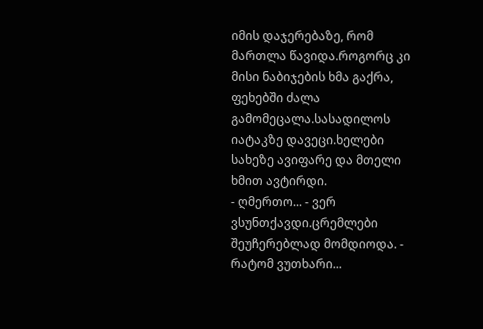იმის დაჯერებაზე, რომ მართლა წავიდა.როგორც კი მისი ნაბიჯების ხმა გაქრა, ფეხებში ძალა გამომეცალა.სასადილოს იატაკზე დავეცი.ხელები სახეზე ავიფარე და მთელი ხმით ავტირდი.
- ღმერთო... - ვერ ვსუნთქავდი.ცრემლები შეუჩერებლად მომდიოდა. - რატომ ვუთხარი...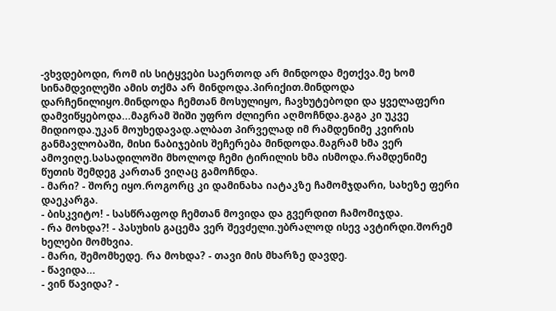-ვხვდებოდი, რომ ის სიტყვები საერთოდ არ მინდოდა მეთქვა.მე ხომ სინამდვილეში ამის თქმა არ მინდოდა.პირიქით.მინდოდა დარჩენილიყო.მინდოდა ჩემთან მოსულიყო, ჩავხუტებოდი და ყველაფერი დამვიწყებოდა...მაგრამ შიში უფრო ძლიერი აღმოჩნდა.გაგა კი უკვე მიდიოდა.უკან მოუხედავად.ალბათ პირველად იმ რამდენიმე კვირის განმავლობაში, მისი ნაბიჯების შეჩერება მინდოდა.მაგრამ ხმა ვერ ამოვიღე.სასადილოში მხოლოდ ჩემი ტირილის ხმა ისმოდა.რამდენიმე წუთის შემდეგ კართან ვიღაც გამოჩნდა.
- მარი? - შორე იყო.როგორც კი დამინახა იატაკზე ჩამომჯდარი, სახეზე ფერი დაეკარგა.
- ბისკვიტო! - სასწრაფოდ ჩემთან მოვიდა და გვერდით ჩამომიჯდა.
- რა მოხდა?! - პასუხის გაცემა ვერ შევძელი.უბრალოდ ისევ ავტირდი.შორემ ხელები მომხვია.
- მარი, შემომხედე. რა მოხდა? - თავი მის მხარზე დავდე.
- წავიდა...
- ვინ წავიდა? -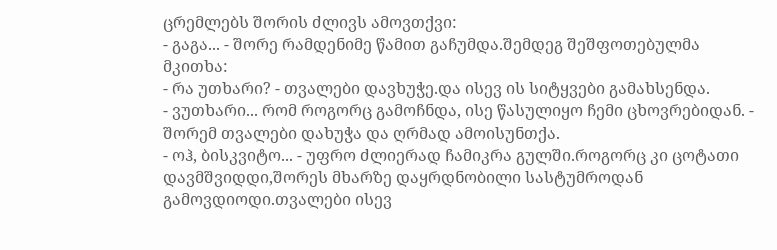ცრემლებს შორის ძლივს ამოვთქვი:
- გაგა... - შორე რამდენიმე წამით გაჩუმდა.შემდეგ შეშფოთებულმა მკითხა:
- რა უთხარი? - თვალები დავხუჭე.და ისევ ის სიტყვები გამახსენდა.
- ვუთხარი... რომ როგორც გამოჩნდა, ისე წასულიყო ჩემი ცხოვრებიდან. - შორემ თვალები დახუჭა და ღრმად ამოისუნთქა.
- ოჰ, ბისკვიტო... - უფრო ძლიერად ჩამიკრა გულში.როგორც კი ცოტათი დავმშვიდდი,შორეს მხარზე დაყრდნობილი სასტუმროდან გამოვდიოდი.თვალები ისევ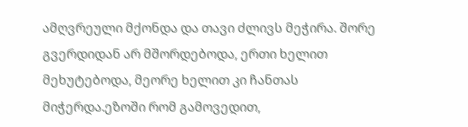ამღვრეული მქონდა და თავი ძლივს მეჭირა. შორე გვერდიდან არ მშორდებოდა, ერთი ხელით მეხუტებოდა, მეორე ხელით კი ჩანთას მიჭერდა.ეზოში რომ გამოვედით,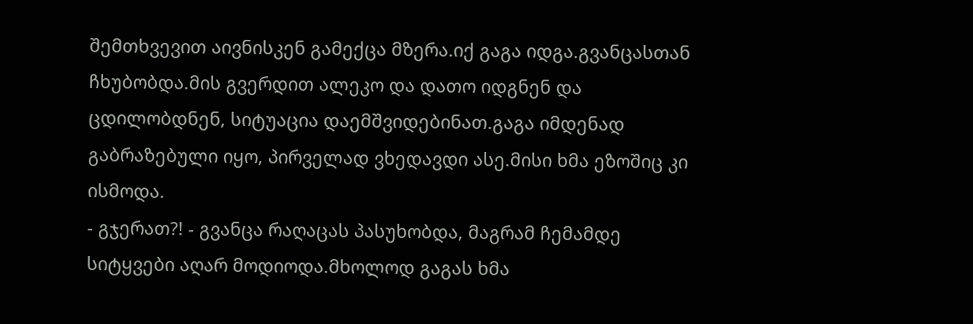შემთხვევით აივნისკენ გამექცა მზერა.იქ გაგა იდგა.გვანცასთან ჩხუბობდა.მის გვერდით ალეკო და დათო იდგნენ და ცდილობდნენ, სიტუაცია დაემშვიდებინათ.გაგა იმდენად გაბრაზებული იყო, პირველად ვხედავდი ასე.მისი ხმა ეზოშიც კი ისმოდა.
- გჯერათ?! - გვანცა რაღაცას პასუხობდა, მაგრამ ჩემამდე სიტყვები აღარ მოდიოდა.მხოლოდ გაგას ხმა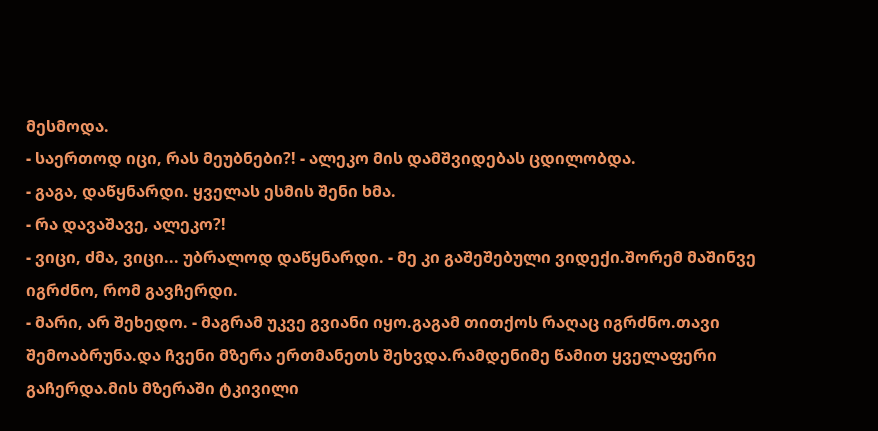მესმოდა.
- საერთოდ იცი, რას მეუბნები?! - ალეკო მის დამშვიდებას ცდილობდა.
- გაგა, დაწყნარდი. ყველას ესმის შენი ხმა.
- რა დავაშავე, ალეკო?!
- ვიცი, ძმა, ვიცი... უბრალოდ დაწყნარდი. - მე კი გაშეშებული ვიდექი.შორემ მაშინვე იგრძნო, რომ გავჩერდი.
- მარი, არ შეხედო. - მაგრამ უკვე გვიანი იყო.გაგამ თითქოს რაღაც იგრძნო.თავი შემოაბრუნა.და ჩვენი მზერა ერთმანეთს შეხვდა.რამდენიმე წამით ყველაფერი გაჩერდა.მის მზერაში ტკივილი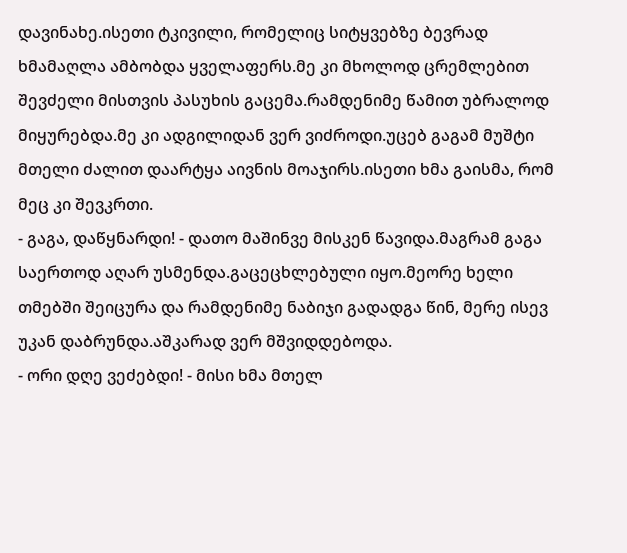დავინახე.ისეთი ტკივილი, რომელიც სიტყვებზე ბევრად ხმამაღლა ამბობდა ყველაფერს.მე კი მხოლოდ ცრემლებით შევძელი მისთვის პასუხის გაცემა.რამდენიმე წამით უბრალოდ მიყურებდა.მე კი ადგილიდან ვერ ვიძროდი.უცებ გაგამ მუშტი მთელი ძალით დაარტყა აივნის მოაჯირს.ისეთი ხმა გაისმა, რომ მეც კი შევკრთი.
- გაგა, დაწყნარდი! - დათო მაშინვე მისკენ წავიდა.მაგრამ გაგა საერთოდ აღარ უსმენდა.გაცეცხლებული იყო.მეორე ხელი თმებში შეიცურა და რამდენიმე ნაბიჯი გადადგა წინ, მერე ისევ უკან დაბრუნდა.აშკარად ვერ მშვიდდებოდა.
- ორი დღე ვეძებდი! - მისი ხმა მთელ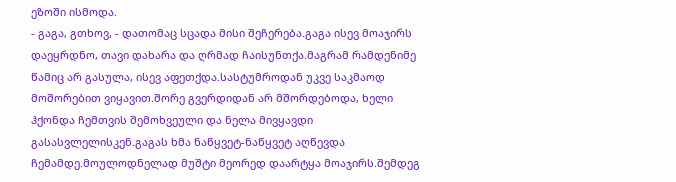ეზოში ისმოდა.
- გაგა, გთხოვ, - დათომაც სცადა მისი შეჩერება.გაგა ისევ მოაჯირს დაეყრდნო, თავი დახარა და ღრმად ჩაისუნთქა.მაგრამ რამდენიმე წამიც არ გასულა, ისევ აფეთქდა.სასტუმროდან უკვე საკმაოდ მოშორებით ვიყავით.შორე გვერდიდან არ მშორდებოდა, ხელი ჰქონდა ჩემთვის შემოხვეული და ნელა მივყავდი გასასვლელისკენ.გაგას ხმა ნაწყვეტ-ნაწყვეტ აღწევდა ჩემამდე.მოულოდნელად მუშტი მეორედ დაარტყა მოაჯირს.შემდეგ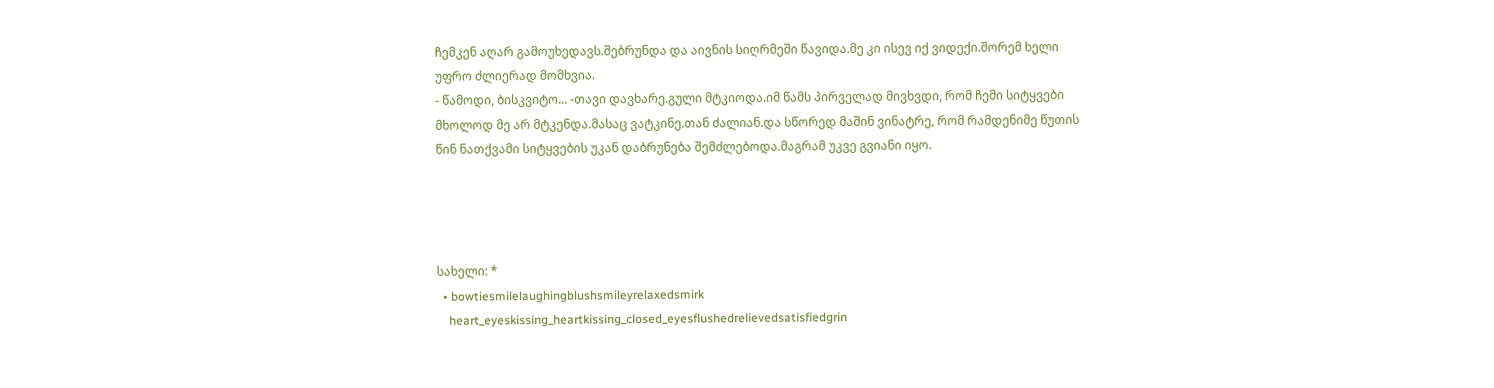ჩემკენ აღარ გამოუხედავს.შებრუნდა და აივნის სიღრმეში წავიდა.მე კი ისევ იქ ვიდექი.შორემ ხელი უფრო ძლიერად მომხვია.
- წამოდი, ბისკვიტო... -თავი დავხარე.გული მტკიოდა.იმ წამს პირველად მივხვდი, რომ ჩემი სიტყვები მხოლოდ მე არ მტკენდა.მასაც ვატკინე.თან ძალიან.და სწორედ მაშინ ვინატრე, რომ რამდენიმე წუთის წინ ნათქვამი სიტყვების უკან დაბრუნება შემძლებოდა.მაგრამ უკვე გვიანი იყო.




სახელი: *
  • bowtiesmilelaughingblushsmileyrelaxedsmirk
    heart_eyeskissing_heartkissing_closed_eyesflushedrelievedsatisfiedgrin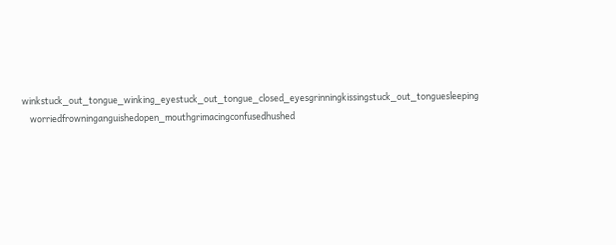winkstuck_out_tongue_winking_eyestuck_out_tongue_closed_eyesgrinningkissingstuck_out_tonguesleeping
    worriedfrowninganguishedopen_mouthgrimacingconfusedhushed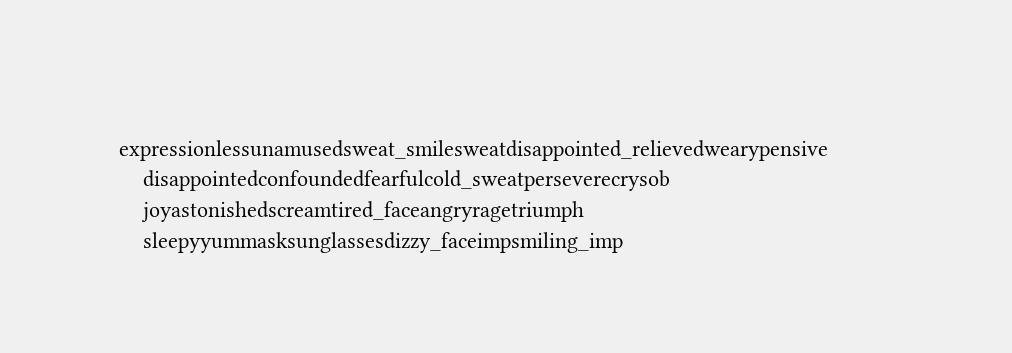expressionlessunamusedsweat_smilesweatdisappointed_relievedwearypensive
    disappointedconfoundedfearfulcold_sweatperseverecrysob
    joyastonishedscreamtired_faceangryragetriumph
    sleepyyummasksunglassesdizzy_faceimpsmiling_imp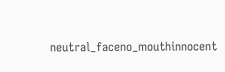neutral_faceno_mouthinnocent